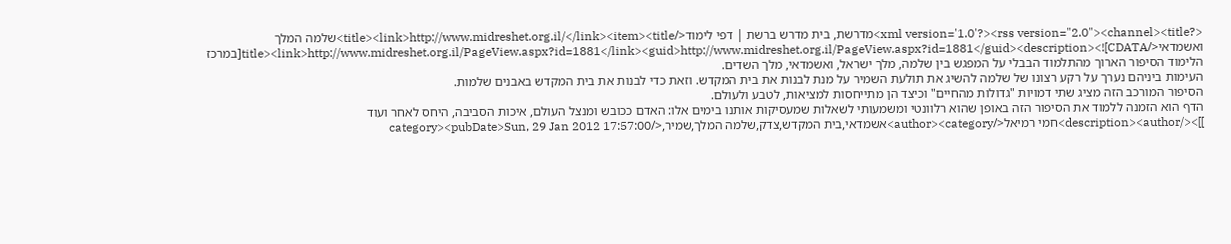<?xml version='1.0'?><rss version="2.0"><channel><title>מדרשת, בית מדרש ברשת | דפי לימוד</title><link>http://www.midreshet.org.il/</link><item><title>שלמה המלך ואשמדאי</title><link>http://www.midreshet.org.il/PageView.aspx?id=1881</link><guid>http://www.midreshet.org.il/PageView.aspx?id=1881</guid><description><![CDATA[במרכז הלימוד הסיפור הארוך מהתלמוד הבבלי על המפגש בין שלמה, מלך ישראל, ואשמדאי, מלך השדים.
העימות ביניהם נערך על רקע רצונו של שלמה להשיג את תולעת השמיר על מנת לבנות את בית המקדש. וזאת כדי לבנות את בית המקדש באבנים שלמות.
הסיפור המורכב הזה מציג שתי דמויות "גדולות מהחיים" וכיצד הן מתייחסות למציאות, לטבע ולעולם.
הדף הוא הזמנה ללמוד את הסיפור הזה באופן שהוא רלוונטי ומשמעותי לשאלות שמעסיקות אותנו בימים אלו: האדם ככובש ומנצל העולם, איכות הסביבה, היחס לאחר ועוד ]]></description><author>חמי רמיאל</author><category>אשמדאי,בית המקדש,צדק,שלמה המלך,שמיר,</category><pubDate>Sun, 29 Jan 2012 17:57:00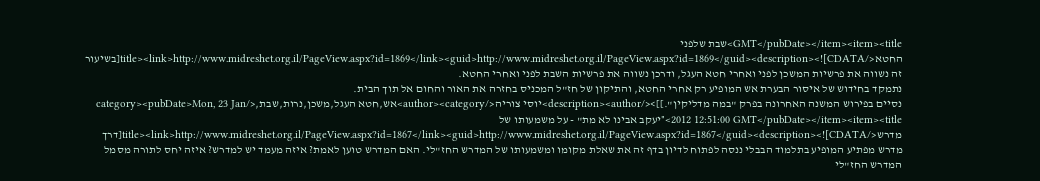GMT</pubDate></item><item><title>שבת שלפני החטא</title><link>http://www.midreshet.org.il/PageView.aspx?id=1869</link><guid>http://www.midreshet.org.il/PageView.aspx?id=1869</guid><description><![CDATA[בשיעור זה נשווה את פרשיות המשכן לפני ואחרי חטא העגל, ודרכן נשווה את פרשיות השבת לפני ואחרי החטא.
נתמקד בחידוש של איסור הבערת אש המופיע רק אחרי החטא, והתיקון של חז"ל המכניס בחזרה את האור והחום אל תוך הבית.
נסיים בפירוש המשנה האחרונה בפרק "במה מדליקין".]]></description><author>יוסי צוריה</author><category>אש,חטא העגל,משכן,נרות,שבת,</category><pubDate>Mon, 23 Jan 2012 12:51:00 GMT</pubDate></item><item><title>"יעקב אבינו לא מת" - על משמעותו של מדרש</title><link>http://www.midreshet.org.il/PageView.aspx?id=1867</link><guid>http://www.midreshet.org.il/PageView.aspx?id=1867</guid><description><![CDATA[דרך מדרש מפתיע המופיע בתלמוד הבבלי ננסה לפתוח לדיון בדף זה את שאלת מקומו ומשמעותו של המדרש החז"לי. האם המדרש טוען לאמת? איזה מעמד יש למדרש? איזה יחס לתורה מסמל המדרש החז"לי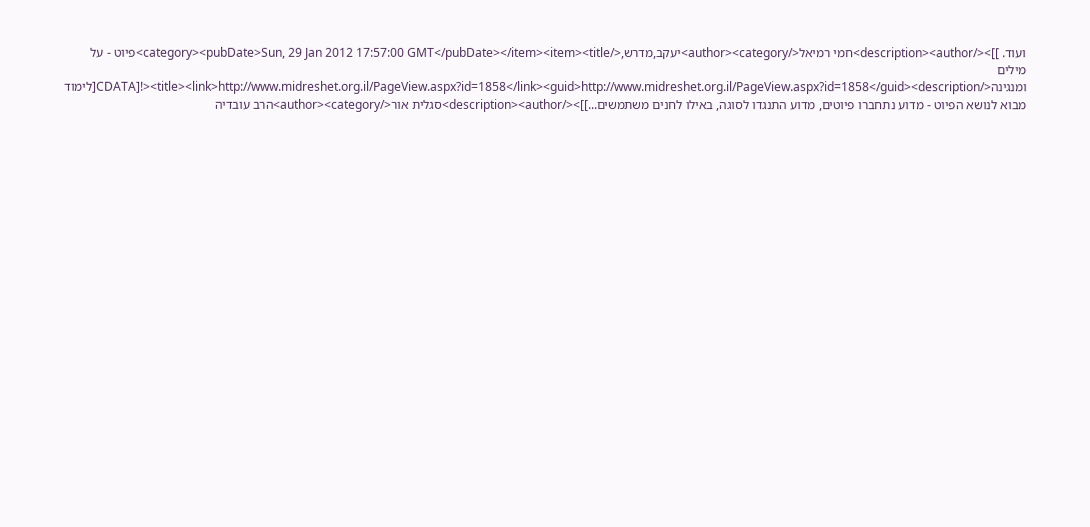ועוד. ]]></description><author>חמי רמיאל</author><category>יעקב,מדרש,</category><pubDate>Sun, 29 Jan 2012 17:57:00 GMT</pubDate></item><item><title>פיוט - על מילים ומנגינה</title><link>http://www.midreshet.org.il/PageView.aspx?id=1858</link><guid>http://www.midreshet.org.il/PageView.aspx?id=1858</guid><description><![CDATA[לימוד מבוא לנושא הפיוט - מדוע נתחברו פיוטים, מדוע התנגדו לסוגה, באילו לחנים משתמשים...]]></description><author>סגלית אור</author><category>הרב עובדיה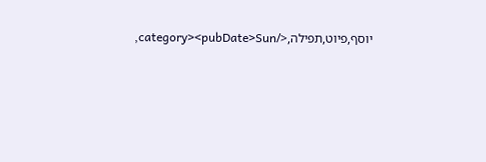יוסף,פיוט,תפילה,</category><pubDate>Sun,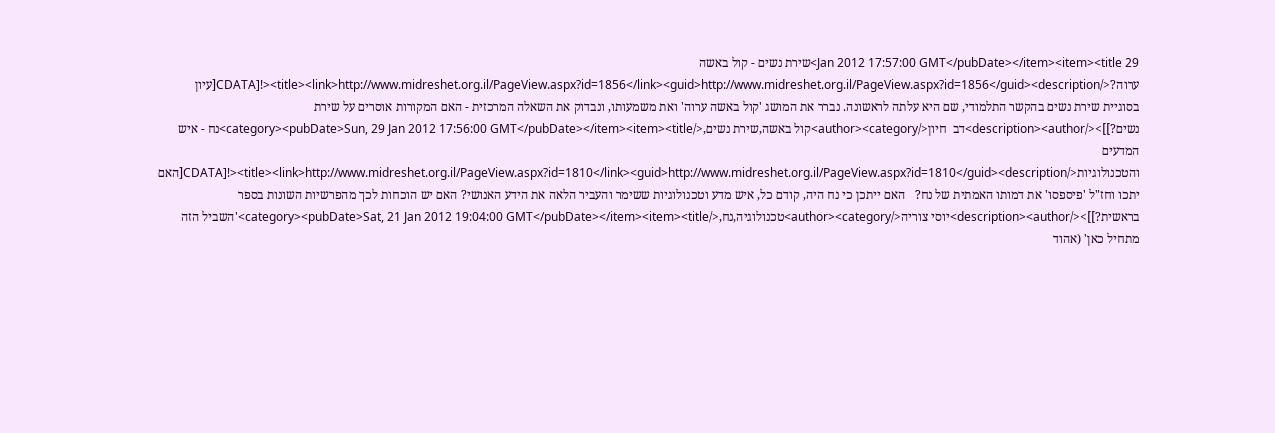29 Jan 2012 17:57:00 GMT</pubDate></item><item><title>שירת נשים - קול באשה ערוה?</title><link>http://www.midreshet.org.il/PageView.aspx?id=1856</link><guid>http://www.midreshet.org.il/PageView.aspx?id=1856</guid><description><![CDATA[עיון בסוגיית שירת נשים בהקשר התלמודי, שם היא עלתה לראשונה. נברר את המושג 'קול באשה ערוה' ואת משמעותו, ונבדוק את השאלה המרכזית - האם המקורות אוסרים על שירת נשים?]]></description><author>דב  חיון</author><category>קול באשה,שירת נשים,</category><pubDate>Sun, 29 Jan 2012 17:56:00 GMT</pubDate></item><item><title>נח - איש המדעים והטכנולוגיות</title><link>http://www.midreshet.org.il/PageView.aspx?id=1810</link><guid>http://www.midreshet.org.il/PageView.aspx?id=1810</guid><description><![CDATA[האם יתכו וחז"ל 'פיספסו' את דמותו האמתית של נח?   האם ייתכן כי נח היה, קודם כל, איש מדע וטכנולוגיות ששימר והעביר הלאה את הידע האנושי? האם יש הוכחות לכך מהפרשיות השונות בספר בראשית?]]></description><author>יוסי צוריה</author><category>טכנולוגיה,נח,</category><pubDate>Sat, 21 Jan 2012 19:04:00 GMT</pubDate></item><item><title>'השביל הזה מתחיל כאן' (אהוד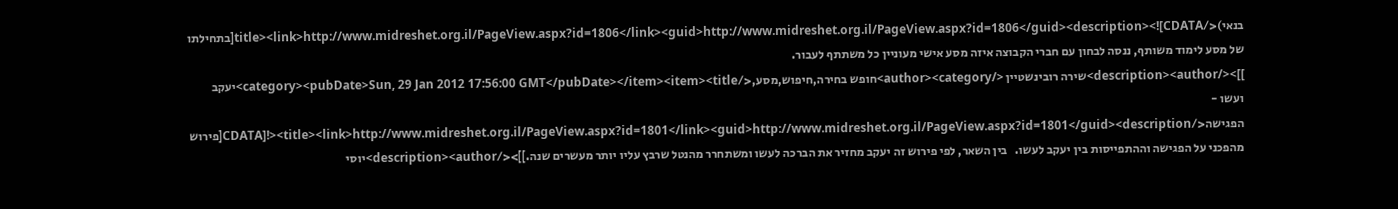בנאי)</title><link>http://www.midreshet.org.il/PageView.aspx?id=1806</link><guid>http://www.midreshet.org.il/PageView.aspx?id=1806</guid><description><![CDATA[בתחילתו של מסע לימוד משותף, ננסה לבחון עם חברי הקבוצה איזה מסע אישי מעוניין כל משתתף לעבור.
]]></description><author>שירה רובינשטיין </author><category>חופש בחירה,חיפוש,מסע,</category><pubDate>Sun, 29 Jan 2012 17:56:00 GMT</pubDate></item><item><title>יעקב ועשו - הפגישה</title><link>http://www.midreshet.org.il/PageView.aspx?id=1801</link><guid>http://www.midreshet.org.il/PageView.aspx?id=1801</guid><description><![CDATA[פירוש מהפכני על הפגישה וההתפייסות בין יעקב לעשו.   בין השאר, לפי פירוש זה יעקב מחזיר את הברכה לעשו ומשתחרר מהנטל שרבץ עליו יותר מעשרים שנה.]]></description><author>יוסי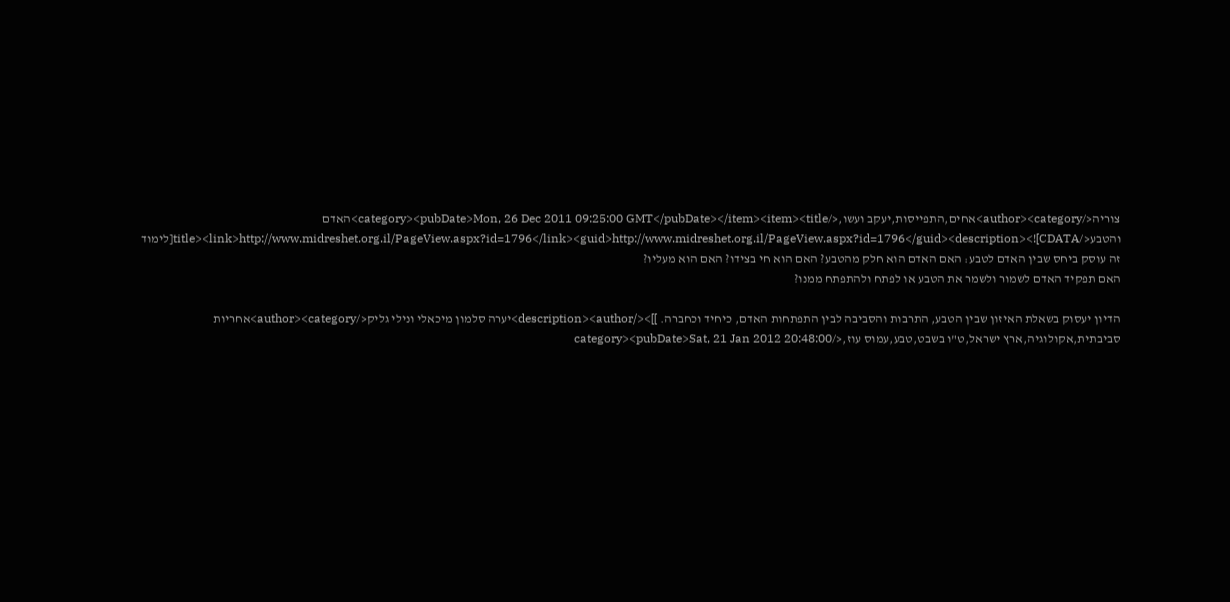צוריה</author><category>אחים,התפייסות,יעקב ועשו,</category><pubDate>Mon, 26 Dec 2011 09:25:00 GMT</pubDate></item><item><title>האדם והטבע</title><link>http://www.midreshet.org.il/PageView.aspx?id=1796</link><guid>http://www.midreshet.org.il/PageView.aspx?id=1796</guid><description><![CDATA[לימוד זה עוסק ביחס שבין האדם לטבע: האם האדם הוא חלק מהטבע? האם הוא חי בצידו? האם הוא מעליו?
האם תפקיד האדם לשמור ולשמר את הטבע או לפתח ולהתפתח ממנו?

הדיון יעסוק בשאלת האיזון שבין הטבע, התרבות והסביבה לבין התפתחות האדם, כיחיד וכחברה. ]]></description><author>יערה סלמון מיכאלי ונילי גליק</author><category>אחריות סביבתית,אקולוגיה,ארץ ישראל,ט"ו בשבט,טבע,עמוס עוז,</category><pubDate>Sat, 21 Jan 2012 20:48:00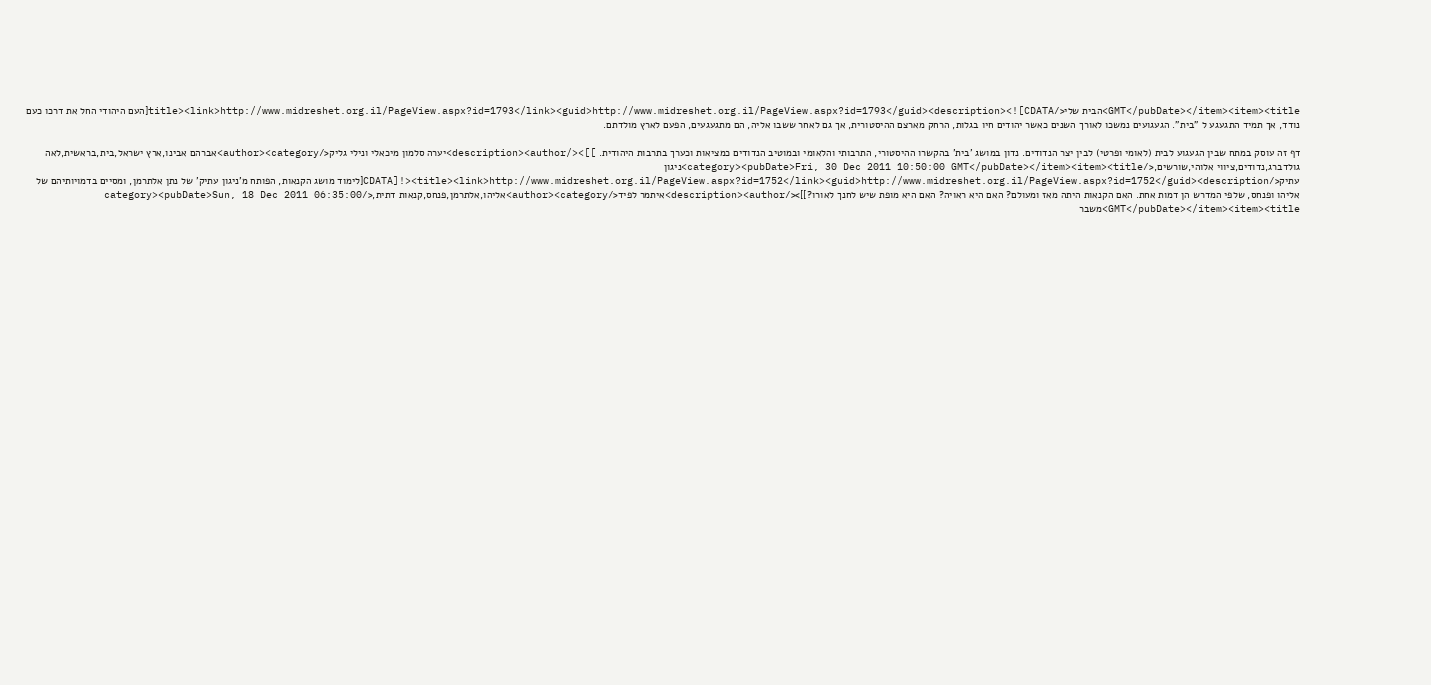GMT</pubDate></item><item><title>הבית שלי</title><link>http://www.midreshet.org.il/PageView.aspx?id=1793</link><guid>http://www.midreshet.org.il/PageView.aspx?id=1793</guid><description><![CDATA[העם היהודי החל את דרכו כעם נודד, אך תמיד התגעגע ל "בית". הגעגועים נמשכו לאורך השנים כאשר יהודים חיו בגלות, הרחק מארצם ההיסטורית, אך גם לאחר ששבו אליה, הם מתגעגעים, הפעם לארץ מולדתם.

דף זה עוסק במתח שבין הגעגוע לבית (לאומי ופרטי) לבין יצר הנדודים. נדון במושג 'בית' בהקשרו ההיסטורי, התרבותי והלאומי ובמוטיב הנדודים כמציאות וכערך בתרבות היהודית. ]]></description><author>יערה סלמון מיכאלי ונילי גליק</author><category>אברהם אבינו,ארץ ישראל,בית,בראשית,לאה גולדברג,נדודים,ציווי אלוהי,שורשים,</category><pubDate>Fri, 30 Dec 2011 10:50:00 GMT</pubDate></item><item><title>ניגון עתיק</title><link>http://www.midreshet.org.il/PageView.aspx?id=1752</link><guid>http://www.midreshet.org.il/PageView.aspx?id=1752</guid><description><![CDATA[לימוד מושג הקנאות, הפותח מ'ניגון עתיק' של נתן אלתרמן, ומסיים בדמויותיהם של אליהו ופנחס, שלפי המדרש הן דמות אחת. האם הקנאות היתה מאז ומעולם? האם היא ראויה? האם היא מופת שיש לחנך לאורו?]]></description><author>איתמר לפיד</author><category>אליהו,אלתרמן,פנחס,קנאות דתית,</category><pubDate>Sun, 18 Dec 2011 06:35:00 GMT</pubDate></item><item><title>משבר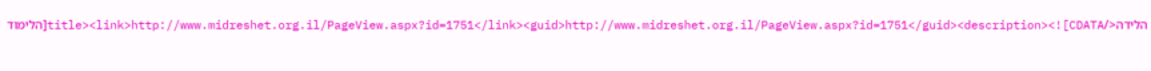הלידה</title><link>http://www.midreshet.org.il/PageView.aspx?id=1751</link><guid>http://www.midreshet.org.il/PageView.aspx?id=1751</guid><description><![CDATA[הלימוד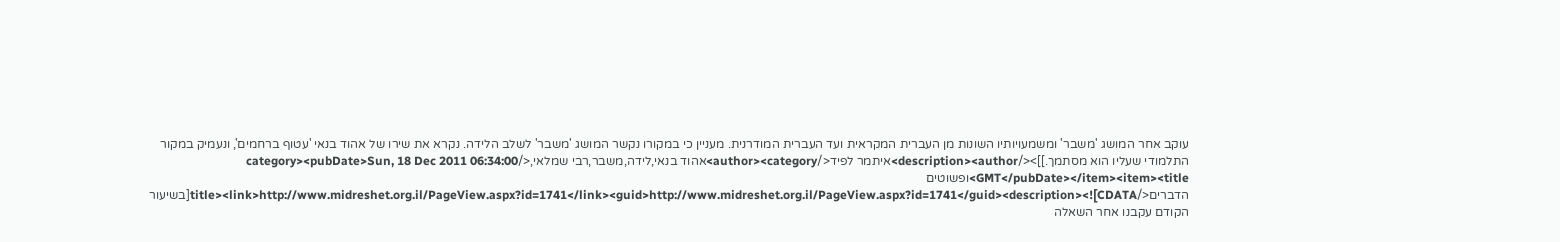עוקב אחר המושג 'משבר' ומשמעויותיו השונות מן העברית המקראית ועד העברית המודרנית. מעניין כי במקורו נקשר המושג 'משבר' לשלב הלידה. נקרא את שירו של אהוד בנאי 'עטוף ברחמים', ונעמיק במקור התלמודי שעליו הוא מסתמך.]]></description><author>איתמר לפיד</author><category>אהוד בנאי,לידה,משבר,רבי שמלאי,</category><pubDate>Sun, 18 Dec 2011 06:34:00 GMT</pubDate></item><item><title>ופשוטים הדברים</title><link>http://www.midreshet.org.il/PageView.aspx?id=1741</link><guid>http://www.midreshet.org.il/PageView.aspx?id=1741</guid><description><![CDATA[בשיעור הקודם עקבנו אחר השאלה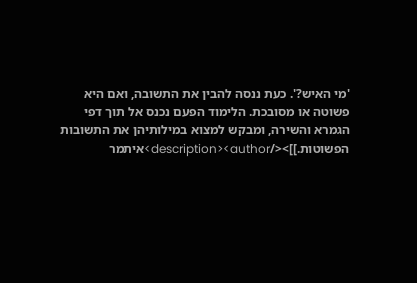'מי האיש?'. כעת ננסה להבין את התשובה, ואם היא פשוטה או מסובכת. הלימוד הפעם נכנס אל תוך דפי הגמרא והשירה, ומבקש למצוא במילותיהן את התשובות הפשוטות.]]></description><author>איתמר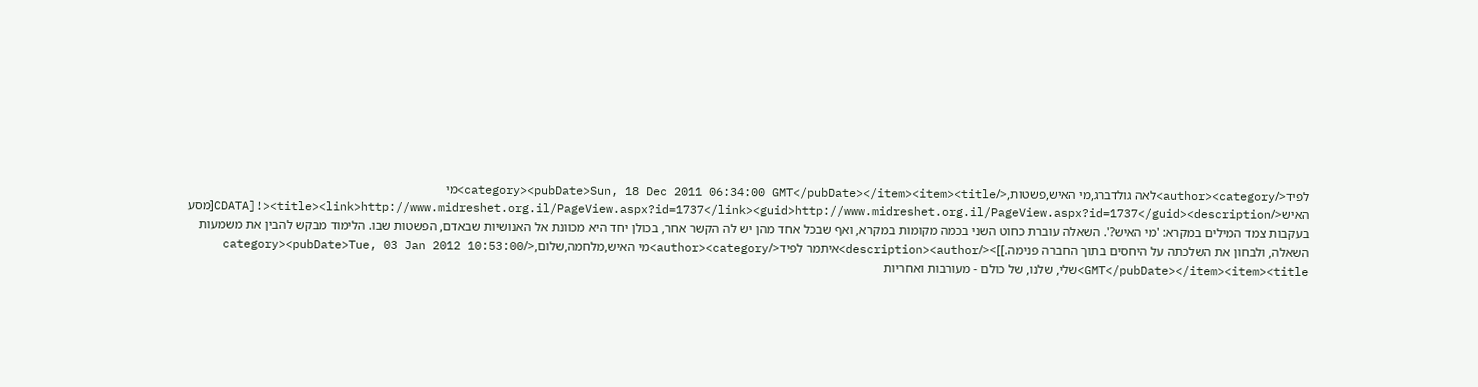לפיד</author><category>לאה גולדברג,מי האיש,פשטות,</category><pubDate>Sun, 18 Dec 2011 06:34:00 GMT</pubDate></item><item><title>מי האיש</title><link>http://www.midreshet.org.il/PageView.aspx?id=1737</link><guid>http://www.midreshet.org.il/PageView.aspx?id=1737</guid><description><![CDATA[מסע בעקבות צמד המילים במקרא: 'מי האיש?'. השאלה עוברת כחוט השני בכמה מקומות במקרא, ואף שבכל אחד מהן יש לה הקשר אחר, בכולן יחד היא מכוונת אל האנושיות שבאדם, הפשטות שבו. הלימוד מבקש להבין את משמעות השאלה, ולבחון את השלכתה על היחסים בתוך החברה פנימה.]]></description><author>איתמר לפיד</author><category>מי האיש,מלחמה,שלום,</category><pubDate>Tue, 03 Jan 2012 10:53:00 GMT</pubDate></item><item><title>שלי, שלנו, של כולם - מעורבות ואחריות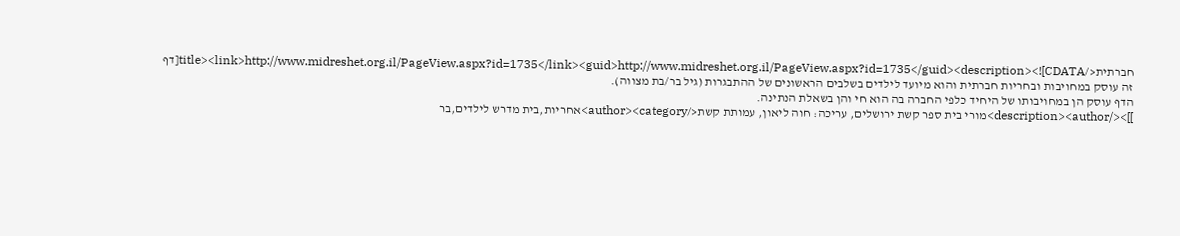חברתית</title><link>http://www.midreshet.org.il/PageView.aspx?id=1735</link><guid>http://www.midreshet.org.il/PageView.aspx?id=1735</guid><description><![CDATA[דף זה עוסק במחויבות ובחריות חברתית והוא מיועד לילדים בשלבים הראשונים של ההתבגרות (גיל בר/בת מצווה).
הדף עוסק הן במחויבותו של היחיד כלפי החברה בה הוא חי והן בשאלת הנתינה.
]]></description><author>מורי בית ספר קשת ירושלים, עריכה: חוה ליאון, עמותת קשת</author><category>אחריות,בית מדרש לילדים,בר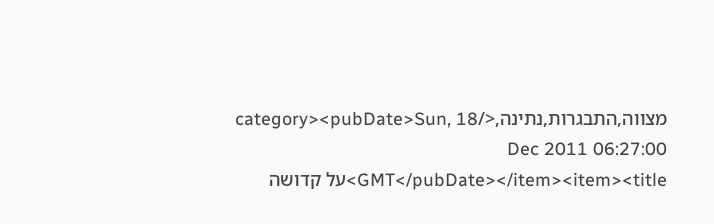מצווה,התבגרות,נתינה,</category><pubDate>Sun, 18 Dec 2011 06:27:00 GMT</pubDate></item><item><title>על קדושה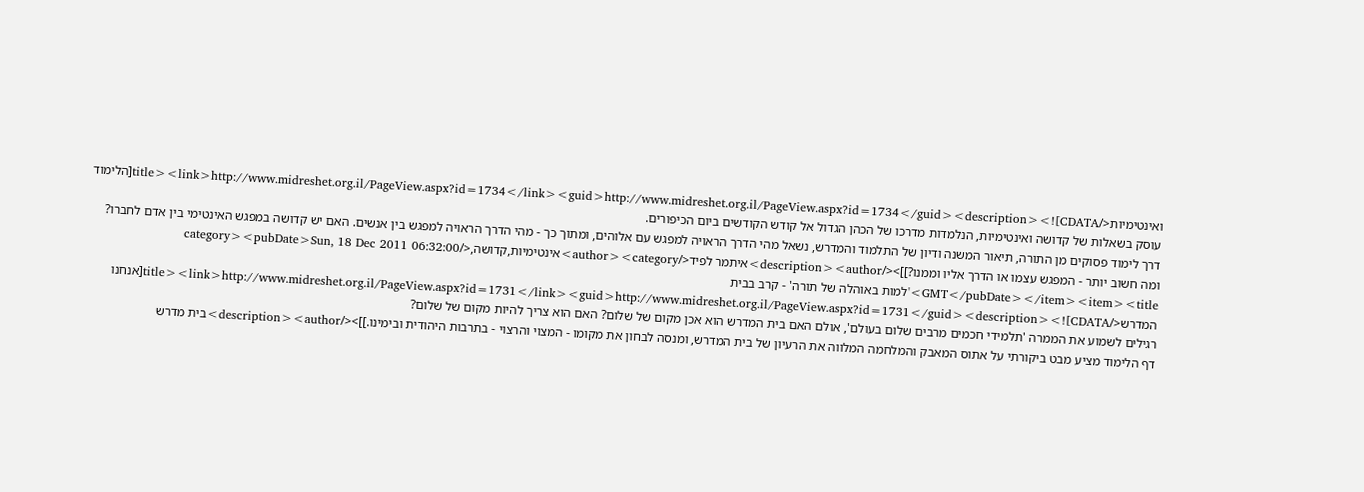ואינטימיות</title><link>http://www.midreshet.org.il/PageView.aspx?id=1734</link><guid>http://www.midreshet.org.il/PageView.aspx?id=1734</guid><description><![CDATA[הלימוד עוסק בשאלות של קדושה ואינטימיות, הנלמדות מדרכו של הכהן הגדול אל קודש הקודשים ביום הכיפורים.
דרך לימוד פסוקים מן התורה, תיאור המשנה ודיון של התלמוד והמדרש, נשאל מהי הדרך הראויה למפגש עם אלוהים, ומתוך כך - מהי הדרך הראויה למפגש בין אנשים. האם יש קדושה במפגש האינטימי בין אדם לחברו? ומה חשוב יותר - המפגש עצמו או הדרך אליו וממנו?]]></description><author>איתמר לפיד</author><category>אינטימיות,קדושה,</category><pubDate>Sun, 18 Dec 2011 06:32:00 GMT</pubDate></item><item><title>'למות באוהלה של תורה' - קרב בבית המדרש</title><link>http://www.midreshet.org.il/PageView.aspx?id=1731</link><guid>http://www.midreshet.org.il/PageView.aspx?id=1731</guid><description><![CDATA[אנחנו רגילים לשמוע את הממרה 'תלמידי חכמים מרבים שלום בעולם', אולם האם בית המדרש הוא אכן מקום של שלום? האם הוא צריך להיות מקום של שלום?
דף הלימוד מציע מבט ביקורתי על אתוס המאבק והמלחמה המלווה את הרעיון של בית המדרש, ומנסה לבחון את מקומו - המצוי והרצוי - בתרבות היהודית ובימינו.]]></description><author>בית מדרש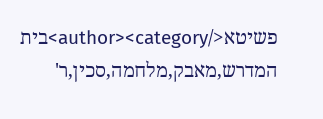פשיטא</author><category>בית המדרש,מאבק,מלחמה,סכין,ר'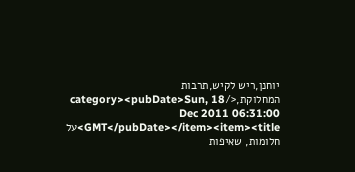יוחנן,ריש לקיש,תרבות המחלוקת,</category><pubDate>Sun, 18 Dec 2011 06:31:00 GMT</pubDate></item><item><title>על חלומות, שאיפות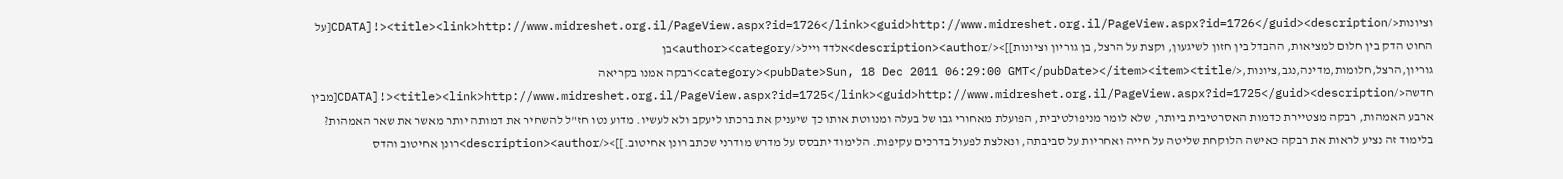וציונות</title><link>http://www.midreshet.org.il/PageView.aspx?id=1726</link><guid>http://www.midreshet.org.il/PageView.aspx?id=1726</guid><description><![CDATA[על החוט הדק בין חלום למציאות, ההבדל בין חזון לשיגעון, וקצת על הרצל, בן גוריון וציונות]]></description><author>אלדד וייל</author><category>בן גוריון,הרצל,חלומות,מדינה,נגב,ציונות,</category><pubDate>Sun, 18 Dec 2011 06:29:00 GMT</pubDate></item><item><title>רבקה אמנו בקריאה חדשה</title><link>http://www.midreshet.org.il/PageView.aspx?id=1725</link><guid>http://www.midreshet.org.il/PageView.aspx?id=1725</guid><description><![CDATA[מבין ארבע האמהות, רבקה מצטיירת כדמות האסרטיבית ביותר, שלא לומר מניפולטיבית, הפועלת מאחורי גבו של בעלה ומנווטת אותו כך שיעניק את ברכתו ליעקב ולא לעשיו. מדוע נטו חז"ל להשחיר את דמותה יותר מאשר את שאר האמהות? בלימוד זה נציע לראות את רבקה כאישה הלוקחת שליטה על חייה ואחריות על סביבתה, ונאלצת לפעול בדרכים עקיפות. הלימוד יתבסס על מדרש מודרני שכתב רונן אחיטוב.]]></description><author>רונן אחיטוב והדס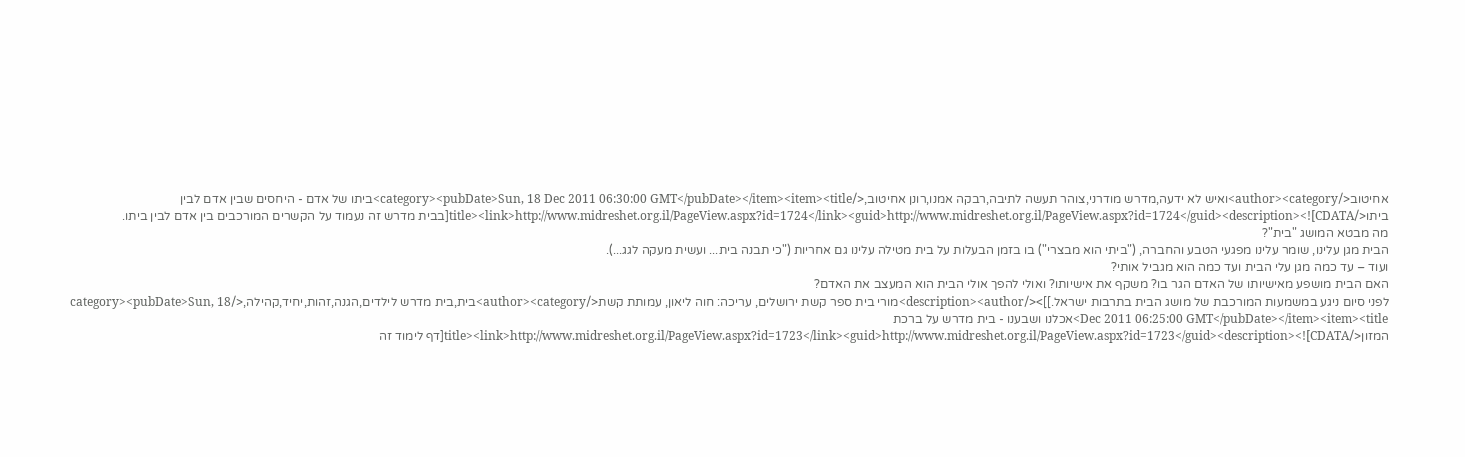אחיטוב</author><category>ואיש לא ידעה,מדרש מודרני,צוהר תעשה לתיבה,רבקה אמנו,רונן אחיטוב,</category><pubDate>Sun, 18 Dec 2011 06:30:00 GMT</pubDate></item><item><title>ביתו של אדם - היחסים שבין אדם לבין ביתו</title><link>http://www.midreshet.org.il/PageView.aspx?id=1724</link><guid>http://www.midreshet.org.il/PageView.aspx?id=1724</guid><description><![CDATA[בבית מדרש זה נעמוד על הקשרים המורכבים בין אדם לבין ביתו.
מה מבטא המושג "בית"?
הבית מגן עלינו, שומר עלינו מפגעי הטבע והחברה, ("ביתי הוא מבצרי") בו בזמן הבעלות על בית מטילה עלינו גם אחריות ("כי תבנה בית... ועשית מעקה לגג...).
ועוד – עד כמה מגן עלי הבית ועד כמה הוא מגביל אותי?
האם הבית מושפע מאישיותו של האדם הגר בו? משקף את אישיותו? ואולי להפך אולי הבית הוא המעצב את האדם?
לפני סיום ניגע במשמעות המורכבת של מושג הבית בתרבות ישראל.]]></description><author>מורי בית ספר קשת ירושלים, עריכה: חוה ליאון, עמותת קשת</author><category>בית,בית מדרש לילדים,הגנה,זהות,יחיד,קהילה,</category><pubDate>Sun, 18 Dec 2011 06:25:00 GMT</pubDate></item><item><title>אכלנו ושבענו - בית מדרש על ברכת המזון</title><link>http://www.midreshet.org.il/PageView.aspx?id=1723</link><guid>http://www.midreshet.org.il/PageView.aspx?id=1723</guid><description><![CDATA[דף לימוד זה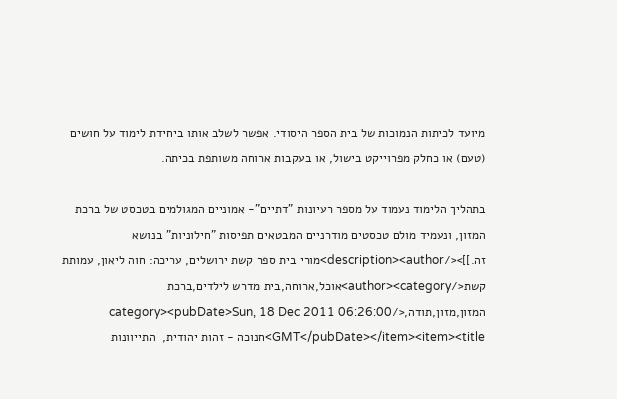מיועד לכיתות הנמוכות של בית הספר היסודי. אפשר לשלב אותו ביחידת לימוד על חושים (טעם) או כחלק מפרוייקט בישול, או בעקבות ארוחה משותפת בכיתה.

בתהליך הלימוד נעמוד על מספר רעיונות "דתיים"- אמוניים המגולמים בטכסט של ברכת המזון, ונעמיד מולם טכסטים מודרניים המבטאים תפיסות "חילוניות" בנושא זה.]]></description><author>מורי בית ספר קשת ירושלים, עריכה: חוה ליאון, עמותת קשת</author><category>אוכל,ארוחה,בית מדרש לילדים,ברכת המזון,מזון,תודה,</category><pubDate>Sun, 18 Dec 2011 06:26:00 GMT</pubDate></item><item><title>חנוכה - זהות יהודית,  התייוונות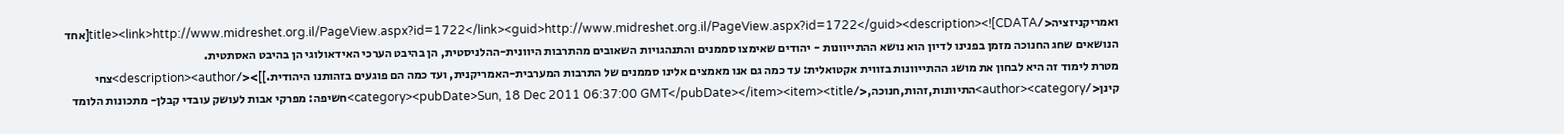ואמריקניזציה</title><link>http://www.midreshet.org.il/PageView.aspx?id=1722</link><guid>http://www.midreshet.org.il/PageView.aspx?id=1722</guid><description><![CDATA[אחד הנושאים שחג החנוכה מזמן בפנינו לדיון הוא נושא ההתייוונות - יהודים שאימצו סממנים והתנהגויות השאובים מהתרבות היוונית-ההלניסטית, הן בהיבט הערכי האידאולוגי הן בהיבט האסתטית.
מטרת לימוד זה היא לבחון את מושג ההתייוונות בזווית אקטואלית: עד כמה גם אנו מאמצים אלינו סממנים של התרבות המערבית-האמריקנית, ועד כמה הם פוגעים בזהותנו היהודית.]]></description><author>צחי קינן</author><category>התיוונות,זהות,חנוכה,</category><pubDate>Sun, 18 Dec 2011 06:37:00 GMT</pubDate></item><item><title>חשיפה: מפרקי אבות לעושק עובדי קבלן- מתכונות הלומד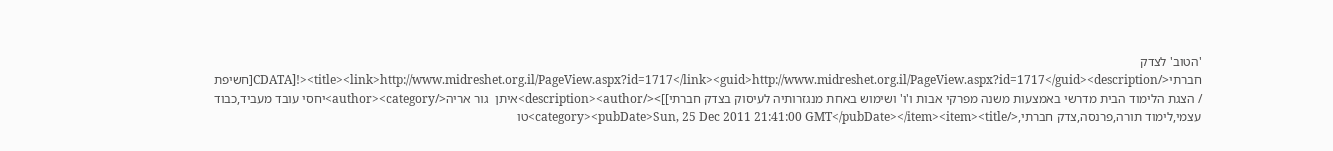'הטוב' לצדק חברתי</title><link>http://www.midreshet.org.il/PageView.aspx?id=1717</link><guid>http://www.midreshet.org.il/PageView.aspx?id=1717</guid><description><![CDATA[חשיפת / הצגת הלימוד הבית מדרשי באמצעות משנה מפרקי אבות ו'ו' ושימוש באחת מנגזרותיה לעיסוק בצדק חברתי]]></description><author>איתן  גור אריה</author><category>יחסי עובד מעביד,כבוד עצמי,לימוד תורה,פרנסה,צדק חברתי,</category><pubDate>Sun, 25 Dec 2011 21:41:00 GMT</pubDate></item><item><title>טו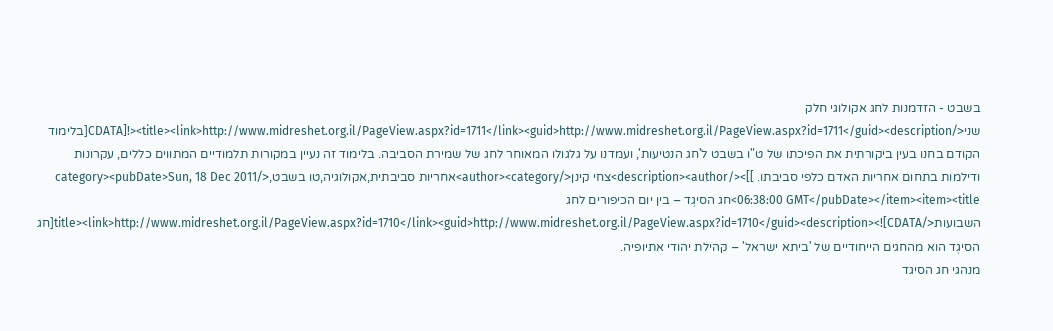בשבט - הזדמנות לחג אקולוגי חלק שני</title><link>http://www.midreshet.org.il/PageView.aspx?id=1711</link><guid>http://www.midreshet.org.il/PageView.aspx?id=1711</guid><description><![CDATA[בלימוד הקודם בחנו בעין ביקורתית את הפיכתו של ט"ו בשבט ל'חג הנטיעות', ועמדנו על גלגולו המאוחר לחג של שמירת הסביבה. בלימוד זה נעיין במקורות תלמודיים המתווים כללים, עקרונות ודילמות בתחום אחריות האדם כלפי סביבתו. ]]></description><author>צחי קינן</author><category>אחריות סביבתית,אקולוגיה,טו בשבט,</category><pubDate>Sun, 18 Dec 2011 06:38:00 GMT</pubDate></item><item><title>חג הסיגְד – בין יום הכיפורים לחג השבועות</title><link>http://www.midreshet.org.il/PageView.aspx?id=1710</link><guid>http://www.midreshet.org.il/PageView.aspx?id=1710</guid><description><![CDATA[חג הסיגְד הוא מהחגים הייחודיים של 'ביתא ישראל' – קהילת יהודי אתיופיה.
מנהגי חג הסיגד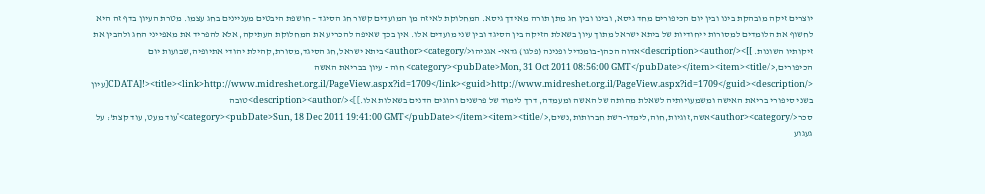יוצרים זיקה מובהקת בינו ובין יום הכיפורים מחד גיסא, ובינו ובין חג מתן תורה מאידך גיסא. המחלוקת לאיזה מן המועדים קשור חג הסיגד – חושפת היבטים מעניינים בחג עצמו. מטרת העיון בדף זה היא לחשוף את הלומדים למסורות ייחודיות של ביתא ישראל מתוך עיון בשאלת הזיקה בין הסיגד ובין שני מועדים אלו. אין בכך שאיפה להכריע את המחלוקת העתיקה, אלא להפריד את מאפייני החג ולהבין את זיקותיו השונות. ]]></description><author>אדוה הכהן-בומנדיל ופנינה (פלגו) גדאי- אגניהו</author><category>ביתא ישראל,חג הסיגד,מסורת,קהילת יהודי אתיופיה,שבועות יום הכיפורים,</category><pubDate>Mon, 31 Oct 2011 08:56:00 GMT</pubDate></item><item><title> חוה - עיון בבריאת האשה </title><link>http://www.midreshet.org.il/PageView.aspx?id=1709</link><guid>http://www.midreshet.org.il/PageView.aspx?id=1709</guid><description><![CDATA[עיון בשני סיפורי בריאת האישה ומשמעויותיה לשאלת מהותה של האשה ומעמדה, דרך לימוד של פרשנים והוגים הדנים בשאלות אלו.]]></description><author>טובה סכר</author><category>אשה,זוגיות,חוה,לימדו-רשת חברותות,נשים,</category><pubDate>Sun, 18 Dec 2011 19:41:00 GMT</pubDate></item><item><title>'עוד מעט, עוד קצת': על געגוע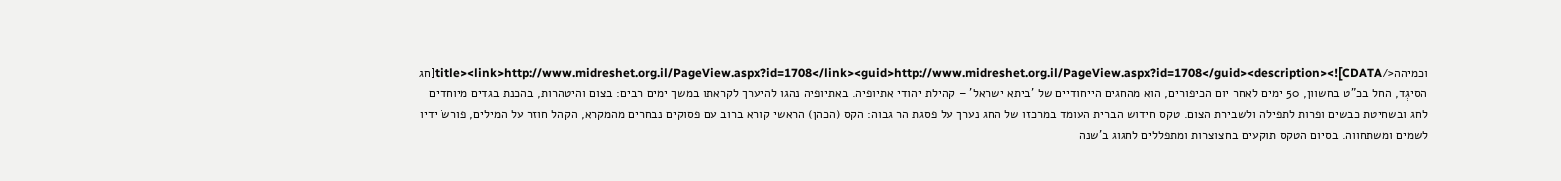וכמיהה</title><link>http://www.midreshet.org.il/PageView.aspx?id=1708</link><guid>http://www.midreshet.org.il/PageView.aspx?id=1708</guid><description><![CDATA[חג הסיגְד, החל בכ"ט בחשוון, 50 ימים לאחר יום הכיפורים, הוא מהחגים הייחודיים של 'ביתא ישראל' – קהילת יהודי אתיופיה. באתיופיה נהגו להיערך לקראתו במשך ימים רבים: בצום והיטהרות, בהכנת בגדים מיוחדים לחג ובשחיטת כבשים ופרות לתפילה ולשבירת הצום. טקס חידוש הברית העומד במרכזו של החג נערך על פסגת הר גבוה: הקס (הכהן) הראשי קורא ברוב עם פסוקים נבחרים מהמקרא, הקהל חוזר על המילים, פורשׂ ידיו לשמים ומשתחווה. בסיום הטקס תוקעים בחצוצרות ומתפללים לחגוג ב'שנה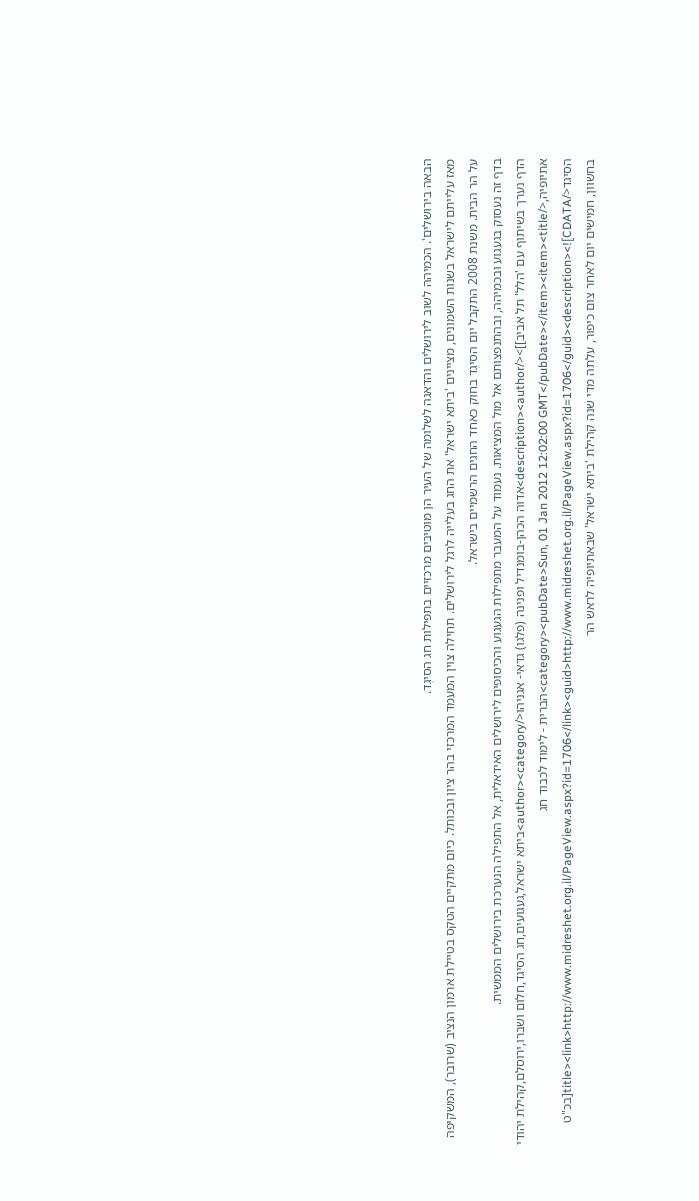הבאה בירושלים'. הכמיהה לשוב לירושלים והדאגה לשלומה של העיר הן מוטיבים מרכזיים בתפילות חג הסיגְד.
מאז עלייתם לישראל בשנות השמונים, מציינים 'ביתא ישראל' את החג בעלייה לרגל לירושלים. תחילה צוין המעמד המרכזי בהר ציון ובכותל. כיום מתקיים הטקס בטיילת ארמון הנציב (שרובר), המשקיפה על הר הבית. משנת 2008 התקבל יום הסיגְד בחוק כאחד החגים הרשמיים בישראל.
בדף זה נעסוק בגעגוע ובכמיהה, ובהתנפצותם אל מול המציאות. נעמוד על המעבר מתפילות הגעגוע והכיסופים לירושלים האידאלית, אל התפילה הנערכת בירושלים הממשית.
הדף נערך בשיתוף עם 'הלל' תל אביב]]></description><author>אדוה הכהן-בומנדיל ופנינה (פלגו) גדאי- אגניהו</author><category>ביתא ישראל,געגועים,חג הסיגד,חלום ושברו,ירוסלם,קהילת יהודי אתיופיה,</category><pubDate>Sun, 01 Jan 2012 12:02:00 GMT</pubDate></item><item><title>הברית - לימוד לכבוד חג הסיגד</title><link>http://www.midreshet.org.il/PageView.aspx?id=1706</link><guid>http://www.midreshet.org.il/PageView.aspx?id=1706</guid><description><![CDATA[בכ"ט בחשוון, חמישים יום לאחר צום כיפור, עלתה מדי שנה קהילת 'ביתא ישראל' שבאתיופיה לראש הר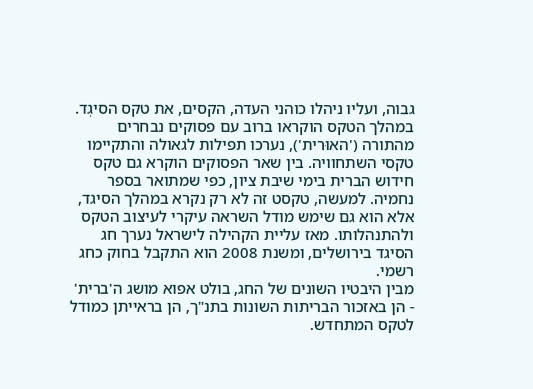גבוה, ועליו ניהלו כוהני העדה, הקסים, את טקס הסיגְד. במהלך הטקס הוקראו ברוב עם פסוקים נבחרים מהתורה ('האוּרית'), נערכו תפילות לגאולה והתקיימו טקסי השתחוויה. בין שאר הפסוקים הוקרא גם טקס חידוש הברית בימי שיבת ציון, כפי שמתואר בספר נחמיה. למעשה, טקסט זה לא רק נקרא במהלך הסיגד, אלא הוא גם שימש מודל השראה עיקרי לעיצוב הטקס ולהתנהלותו. מאז עליית הקהילה לישראל נערך חג הסיגד בירושלים, ומשנת 2008 הוא התקבל בחוק כחג רשמי.
מבין היבטיו השונים של החג, בולט אפוא מושג ה'ברית' - הן באזכור הבריתות השונות בתנ"ך, הן בראייתן כמודל לטקס המתחדש.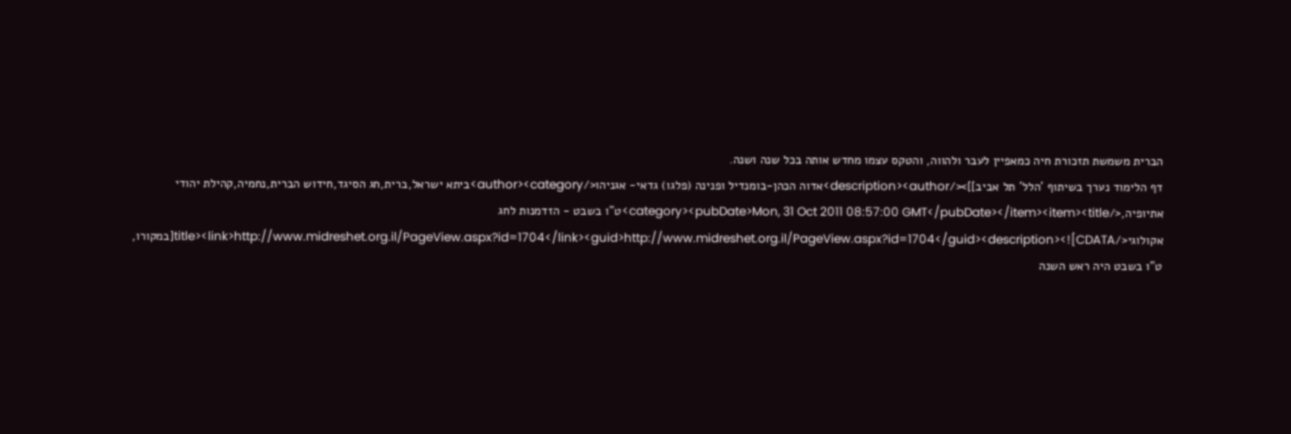הברית משמשת תזכורת חיה כמאפיין לעבר ולהווה, והטקס עצמו מחדש אותה בכל שנה ושנה.
דף הלימוד נערך בשיתוף 'הלל' תל אביב]]></description><author>אדוה הכהן-בומנדיל ופנינה (פלגו) גדאי- אגניהו</author><category>ביתא ישראל,ברית,חג הסיגד,חידוש הברית,נחמיה,קהילת יהודי אתיופיה,</category><pubDate>Mon, 31 Oct 2011 08:57:00 GMT</pubDate></item><item><title>ט"ו בשבט - הזדמנות לחג אקולוגי</title><link>http://www.midreshet.org.il/PageView.aspx?id=1704</link><guid>http://www.midreshet.org.il/PageView.aspx?id=1704</guid><description><![CDATA[במקורו, ט"ו בשבט היה ראש השנה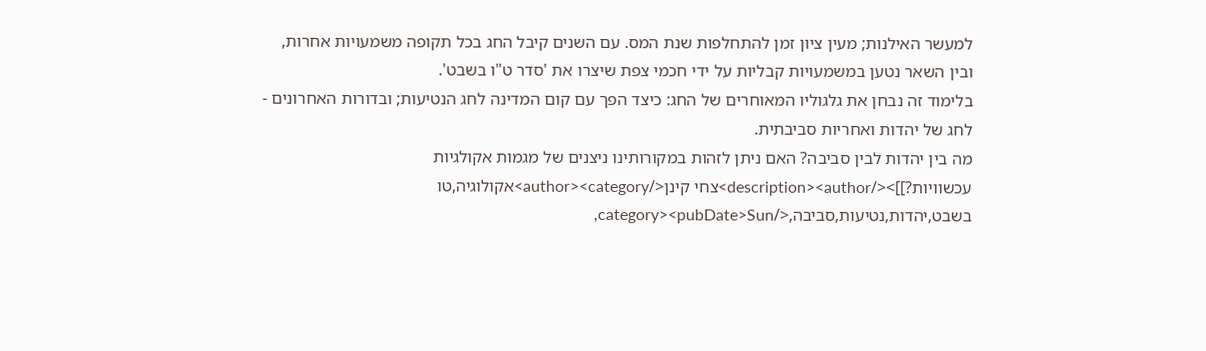למעשר האילנות; מעין ציון זמן להתחלפות שנת המס. עם השנים קיבל החג בכל תקופה משמעויות אחרות, ובין השאר נטען במשמעויות קבליות על ידי חכמי צפת שיצרו את 'סדר ט"ו בשבט'.
בלימוד זה נבחן את גלגוליו המאוחרים של החג: כיצד הפך עם קום המדינה לחג הנטיעות; ובדורות האחרונים - לחג של יהדות ואחריות סביבתית.
מה בין יהדות לבין סביבה? האם ניתן לזהות במקורותינו ניצנים של מגמות אקולגיות עכשוויות?]]></description><author>צחי קינן</author><category>אקולוגיה,טו בשבט,יהדות,נטיעות,סביבה,</category><pubDate>Sun,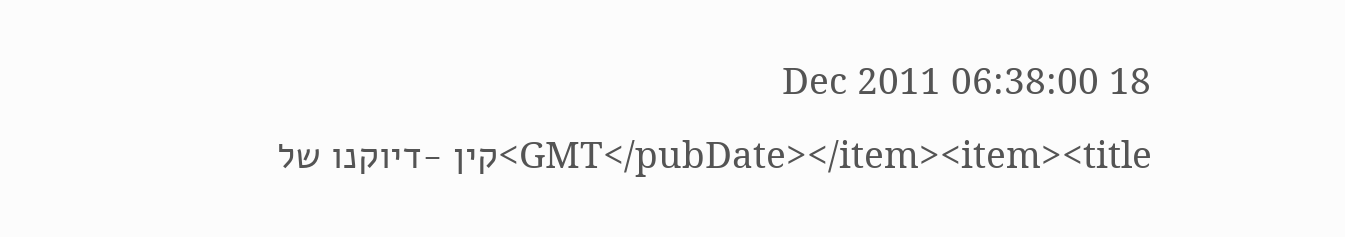18 Dec 2011 06:38:00 GMT</pubDate></item><item><title>קין -דיוקנו של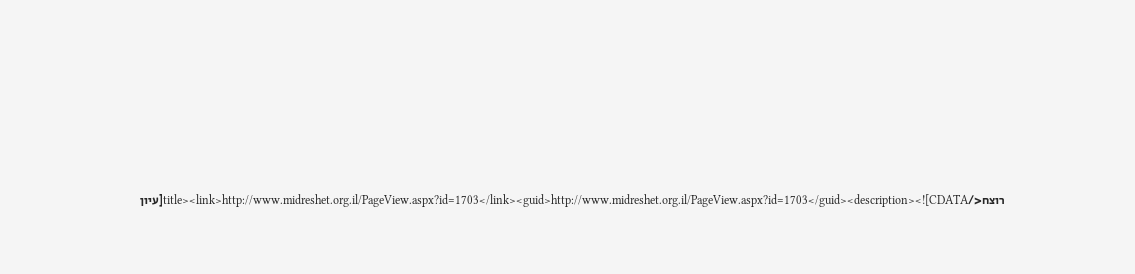רוצח</title><link>http://www.midreshet.org.il/PageView.aspx?id=1703</link><guid>http://www.midreshet.org.il/PageView.aspx?id=1703</guid><description><![CDATA[עיון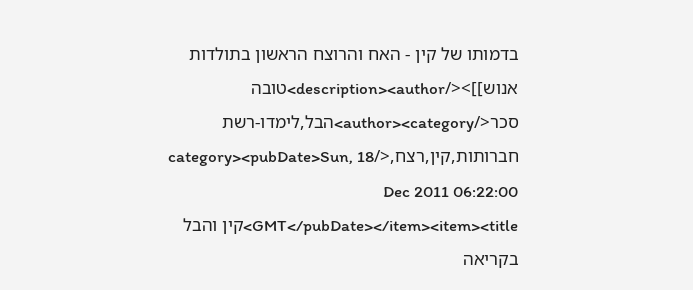בדמותו של קין - האח והרוצח הראשון בתולדות אנוש]]></description><author>טובה סכר</author><category>הבל,לימדו-רשת חברותות,קין,רצח,</category><pubDate>Sun, 18 Dec 2011 06:22:00 GMT</pubDate></item><item><title>קין והבל בקריאה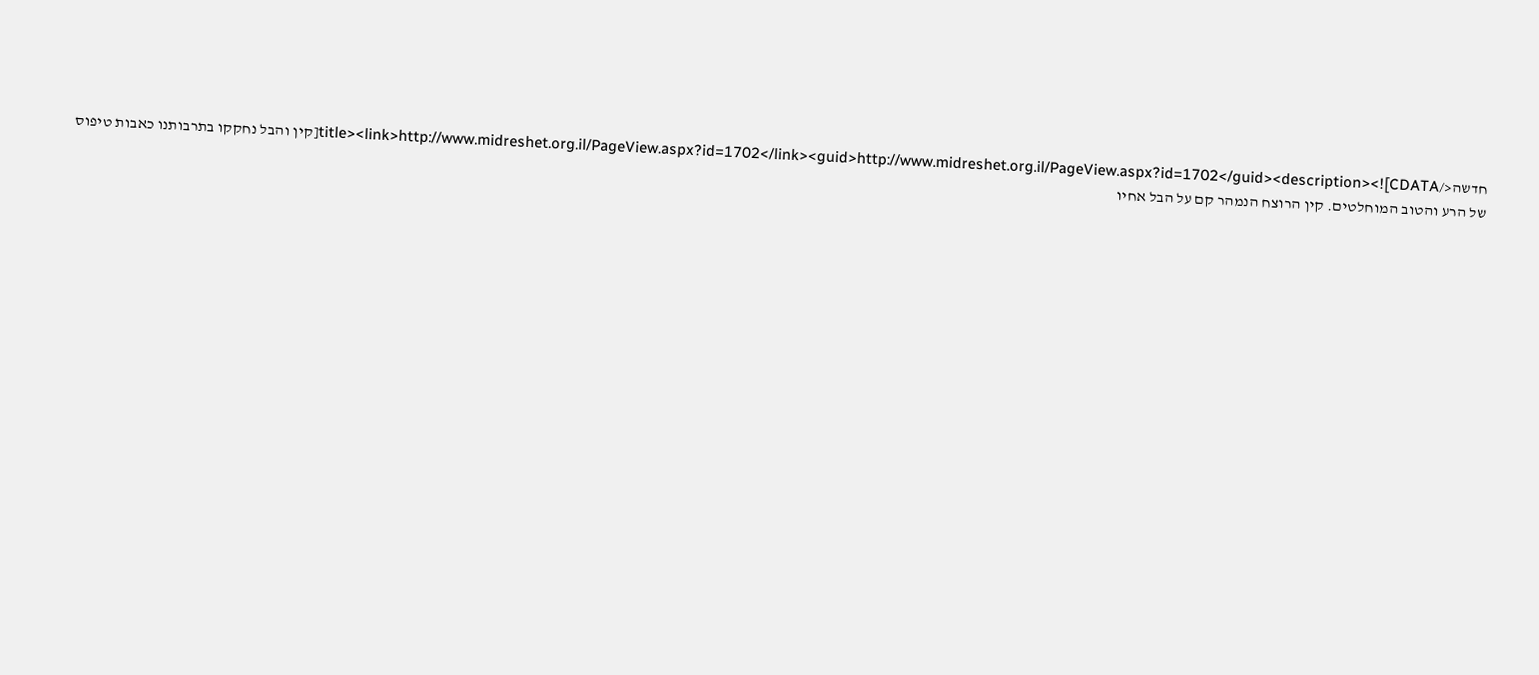חדשה</title><link>http://www.midreshet.org.il/PageView.aspx?id=1702</link><guid>http://www.midreshet.org.il/PageView.aspx?id=1702</guid><description><![CDATA[קין והבל נחקקו בתרבותנו כאבות טיפוס של הרע והטוב המוחלטים. קין הרוצח הנמהר קם על הבל אחיו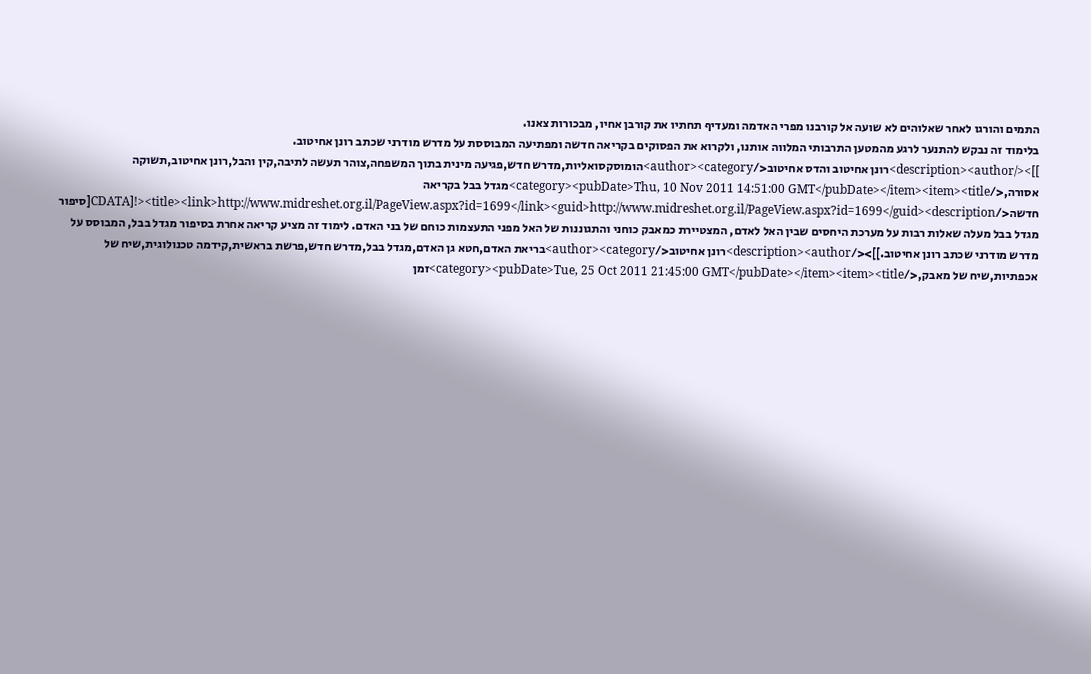התמים והורגו לאחר שאלוהים לא שועה אל קורבנו מפרי האדמה ומעדיף תחתיו את קורבן אחיו, מבכורות צאנו.
בלימוד זה נבקש להתנער לרגע מהמטען התרבותי המלווה אותנו, ולקרוא את הפסוקים בקריאה חדשה ומפתיעה המבוססת על מדרש מודרני שכתב רונן אחיטוב.
]]></description><author>רונן אחיטוב והדס אחיטוב</author><category>הומוסקסואליות,מדרש חדש,פגיעה מינית בתוך המשפחה,צוהר תעשה לתיבה,קין והבל,רונן אחיטוב,תשוקה אסורה,</category><pubDate>Thu, 10 Nov 2011 14:51:00 GMT</pubDate></item><item><title>מגדל בבל בקריאה חדשה</title><link>http://www.midreshet.org.il/PageView.aspx?id=1699</link><guid>http://www.midreshet.org.il/PageView.aspx?id=1699</guid><description><![CDATA[סיפור מגדל בבל מעלה שאלות רבות על מערכת היחסים שבין האל לאדם, המצטיירת כמאבק כוחני והתגוננות של האל מפני התעצמות כוחם של בני האדם. לימוד זה מציע קריאה אחרת בסיפור מגדל בבל, המבוסס על מדרש מודרני שכתב רונן אחיטוב.]]></description><author>רונן אחיטוב</author><category>בריאת האדם,חטא גן האדם,מגדל בבל,מדרש חדש,פרשת בראשית,קידמה טכנולוגית,שיח של אכפתיות,שיח של מאבק,</category><pubDate>Tue, 25 Oct 2011 21:45:00 GMT</pubDate></item><item><title>זמן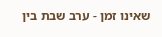שאינו זמן - ערב שבת בין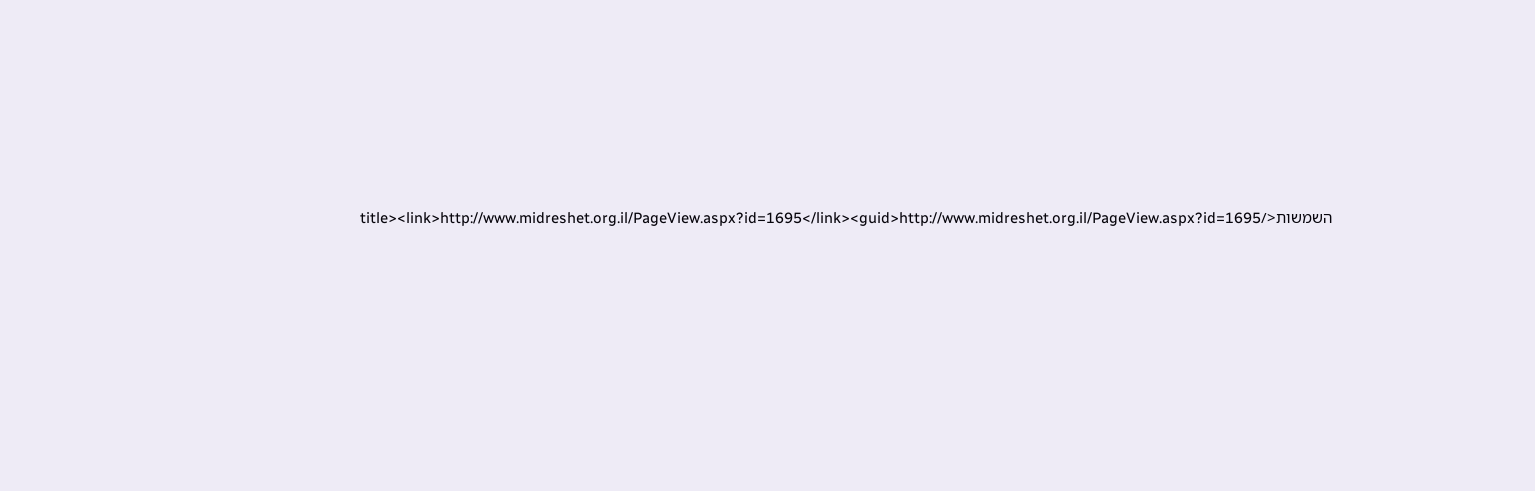השמשות</title><link>http://www.midreshet.org.il/PageView.aspx?id=1695</link><guid>http://www.midreshet.org.il/PageView.aspx?id=1695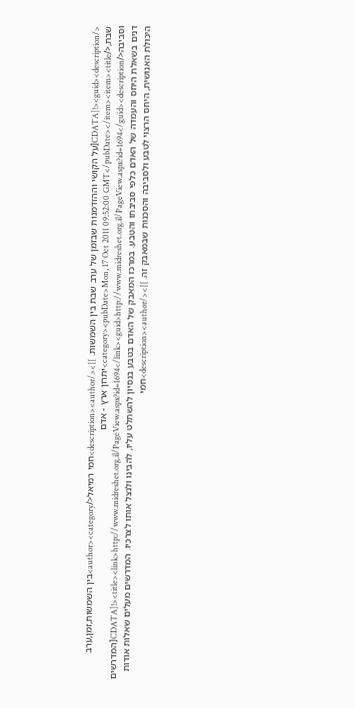</guid><description><![CDATA[על הקושי וההזדמנות שבזמן של ערב שבת בין השמשות. ]]></description><author>חמי רמיאל</author><category>בין השמשות,זמן,ערב שבת,</category><pubDate>Mon, 17 Oct 2011 09:52:00 GMT</pubDate></item><item><title>יתרון ארץ - אדם וסביבה</title><link>http://www.midreshet.org.il/PageView.aspx?id=1694</link><guid>http://www.midreshet.org.il/PageView.aspx?id=1694</guid><description><![CDATA[המדרשים דנים בשאלת היחס והעמדה של האדם כלפי סביבתו והטבע. במרכז המאבק של האדם בטבע בנסיון להשתלט עליו, להבינו ולנצל אותו לצרכיו. המדרשים מעלים שאלות אודות היכולת האנושית, היחס הרצוי לטבע ולסביבה והסכנות שבמאבק זה. ]]></description><author>חמי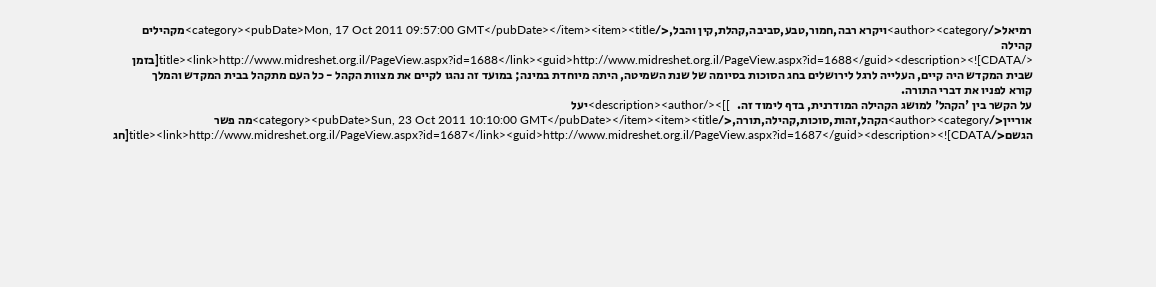רמיאל</author><category>ויקרא רבה,חמור,טבע,סביבה,קהלת,קין והבל,</category><pubDate>Mon, 17 Oct 2011 09:57:00 GMT</pubDate></item><item><title>מקהילים קהילה </title><link>http://www.midreshet.org.il/PageView.aspx?id=1688</link><guid>http://www.midreshet.org.il/PageView.aspx?id=1688</guid><description><![CDATA[בזמן שבית המקדש היה קיים, העלייה לרגל לירושלים בחג הסוכות בסיומה של שנת השמיטה, היתה מיוחדת במינה; במועד זה נהגו לקיים את מצוות הקהל - כל העם מתקהל בבית המקדש והמלך קורא לפניו את דברי התורה.
על הקשר בין 'הקהל' למושג הקהילה המודרנית, בדף לימוד זה.   ]]></description><author>יעל אוריין</author><category>הקהל,זהות,סוכות,קהילה,תורה,</category><pubDate>Sun, 23 Oct 2011 10:10:00 GMT</pubDate></item><item><title>מה פשר הגשם</title><link>http://www.midreshet.org.il/PageView.aspx?id=1687</link><guid>http://www.midreshet.org.il/PageView.aspx?id=1687</guid><description><![CDATA[חג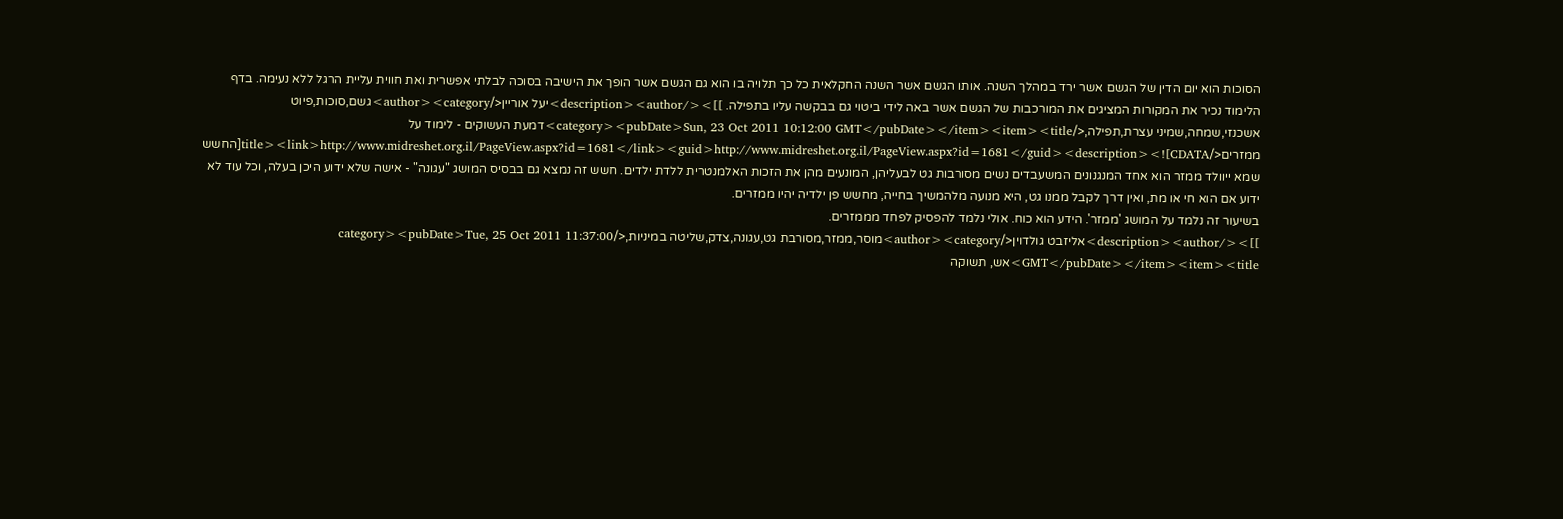הסוכות הוא יום הדין של הגשם אשר ירד במהלך השנה. אותו הגשם אשר השנה החקלאית כל כך תלויה בו הוא גם הגשם אשר הופך את הישיבה בסוכה לבלתי אפשרית ואת חווית עליית הרגל ללא נעימה. בדף הלימוד נכיר את המקורות המציגים את המורכבות של הגשם אשר באה לידי ביטוי גם בבקשה עליו בתפילה. ]]></description><author>יעל אוריין</author><category>גשם,סוכות,פיוט אשכנזי,שמחה,שמיני עצרת,תפילה,</category><pubDate>Sun, 23 Oct 2011 10:12:00 GMT</pubDate></item><item><title>דמעת העשוקים - לימוד על ממזרים</title><link>http://www.midreshet.org.il/PageView.aspx?id=1681</link><guid>http://www.midreshet.org.il/PageView.aspx?id=1681</guid><description><![CDATA[החשש שמא ייוולד ממזר הוא אחד המנגנונים המשעבדים נשים מסורבות גט לבעליהן, המונעים מהן את הזכות האלמנטרית ללדת ילדים. חשש זה נמצא גם בבסיס המושג "עגונה" - אישה שלא ידוע היכן בעלה, וכל עוד לא ידוע אם הוא חי או מת, ואין דרך לקבל ממנו גט, היא מנועה מלהמשיך בחייה, מחשש פן ילדיה יהיו ממזרים.
בשיעור זה נלמד על המושג 'ממזר'. הידע הוא כוח. אולי נלמד להפסיק לפחד מממזרים.
]]></description><author>אליזבט גולדוין</author><category>מוסר,ממזר,מסורבת גט,עגונה,צדק,שליטה במיניות,</category><pubDate>Tue, 25 Oct 2011 11:37:00 GMT</pubDate></item><item><title>אש, תשוקה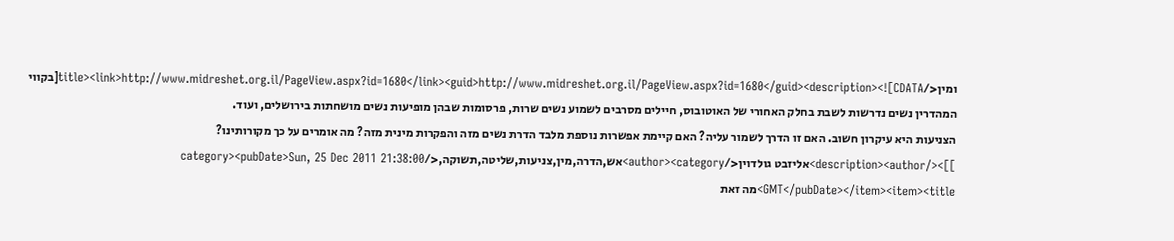ומין</title><link>http://www.midreshet.org.il/PageView.aspx?id=1680</link><guid>http://www.midreshet.org.il/PageView.aspx?id=1680</guid><description><![CDATA[בקווי המהדרין נשים נדרשות לשבת בחלק האחורי של האוטובוס, חיילים מסרבים לשמוע נשים שרות, פרסומות שבהן מופיעות נשים מושחתות בירושלים, ועוד.
הצניעות היא עיקרון חשוב. האם זו הדרך לשמור עליה? האם קיימת אפשרות נוספת מלבד הדרת נשים מזה והפקרות מינית מזה? מה אומרים על כך מקורותינו?
]]></description><author>אליזבט גולדוין</author><category>אש,הדרה,מין,צניעות,שליטה,תשוקה,</category><pubDate>Sun, 25 Dec 2011 21:38:00 GMT</pubDate></item><item><title>מה זאת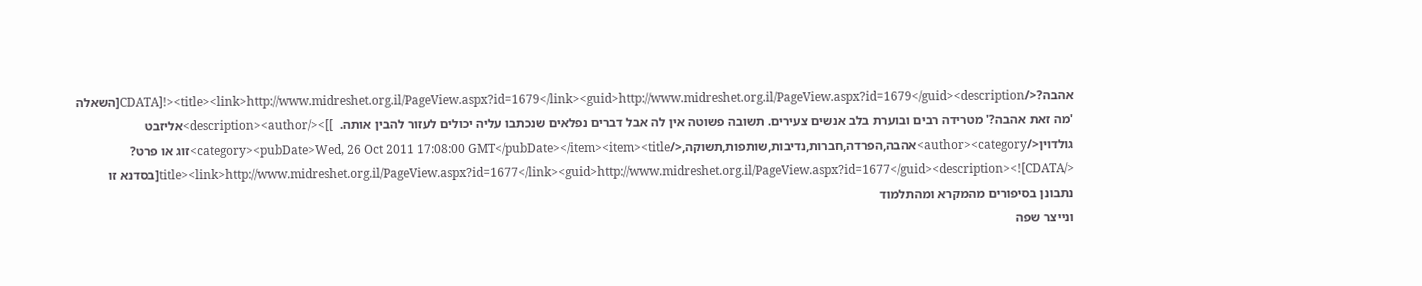אהבה?</title><link>http://www.midreshet.org.il/PageView.aspx?id=1679</link><guid>http://www.midreshet.org.il/PageView.aspx?id=1679</guid><description><![CDATA[השאלה 'מה זאת אהבה?' מטרידה רבים ובוערת בלב אנשים צעירים. תשובה פשוטה אין לה אבל דברים נפלאים שנכתבו עליה יכולים לעזור להבין אותה.  ]]></description><author>אליזבט גולדוין</author><category>אהבה,הפרדה,חברות,נדיבות,שותפות,תשוקה,</category><pubDate>Wed, 26 Oct 2011 17:08:00 GMT</pubDate></item><item><title>זוג או פרט? </title><link>http://www.midreshet.org.il/PageView.aspx?id=1677</link><guid>http://www.midreshet.org.il/PageView.aspx?id=1677</guid><description><![CDATA[בסדנא זו נתבונן בסיפורים מהמקרא ומהתלמוד
ונייצר שפה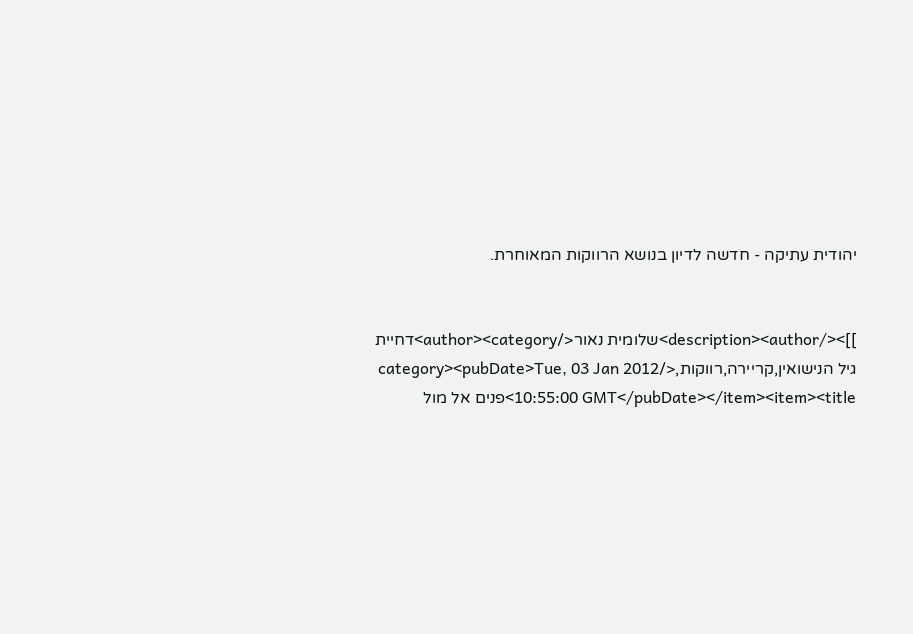יהודית עתיקה - חדשה לדיון בנושא הרווקות המאוחרת.


]]></description><author>שלומית נאור</author><category>דחיית גיל הנישואין,קריירה,רווקות,</category><pubDate>Tue, 03 Jan 2012 10:55:00 GMT</pubDate></item><item><title>פנים אל מול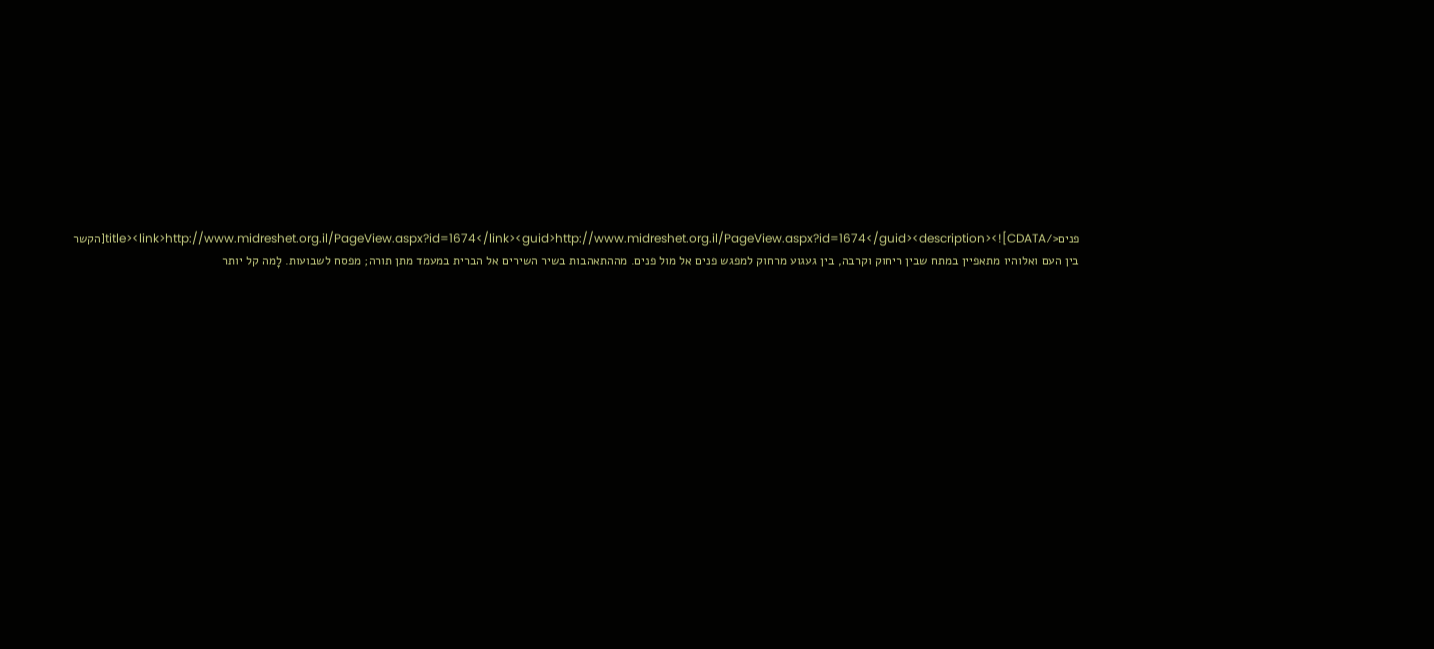פנים</title><link>http://www.midreshet.org.il/PageView.aspx?id=1674</link><guid>http://www.midreshet.org.il/PageView.aspx?id=1674</guid><description><![CDATA[הקשר בין העם ואלוהיו מתאפיין במתח שבין ריחוק וקרבה, בין געגוע מרחוק למפגש פנים אל מול פנים. מההתאהבות בשיר השירים אל הברית במעמד מתן תורה; מפסח לשבועות. לָמה קל יותר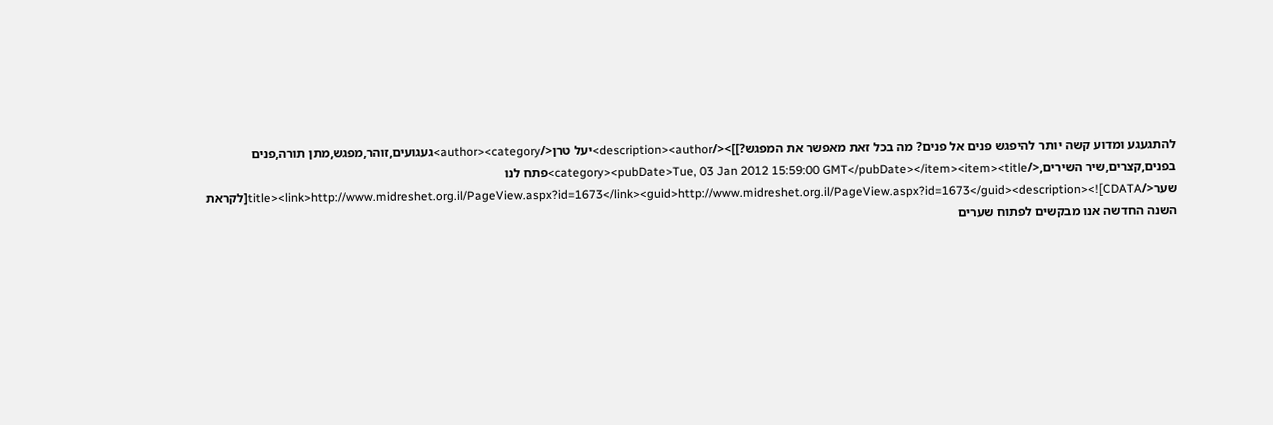להתגעגע ומדוע קשה יותר להיפגש פנים אל פנים? מה בכל זאת מאפשר את המפגש?]]></description><author>יעל טרן</author><category>געגועים,זוהר,מפגש,מתן תורה,פנים בפנים,קצרים,שיר השירים,</category><pubDate>Tue, 03 Jan 2012 15:59:00 GMT</pubDate></item><item><title>פתח לנו שער</title><link>http://www.midreshet.org.il/PageView.aspx?id=1673</link><guid>http://www.midreshet.org.il/PageView.aspx?id=1673</guid><description><![CDATA[לקראת השנה החדשה אנו מבקשים לפתוח שערים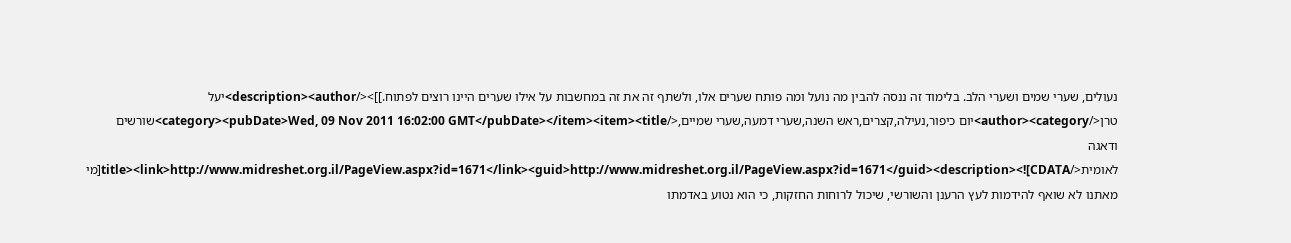נעולים, שערי שמים ושערי הלב. בלימוד זה ננסה להבין מה נועל ומה פותח שערים אלו, ולשתף זה את זה במחשבות על אילו שערים היינו רוצים לפתוח.]]></description><author>יעל טרן</author><category>יום כיפור,נעילה,קצרים,ראש השנה,שערי דמעה,שערי שמיים,</category><pubDate>Wed, 09 Nov 2011 16:02:00 GMT</pubDate></item><item><title>שורשים ודאגה לאומית</title><link>http://www.midreshet.org.il/PageView.aspx?id=1671</link><guid>http://www.midreshet.org.il/PageView.aspx?id=1671</guid><description><![CDATA[מי מאתנו לא שואף להידמות לעץ הרענן והשורשי, שיכול לרוחות החזקות, כי הוא נטוע באדמתו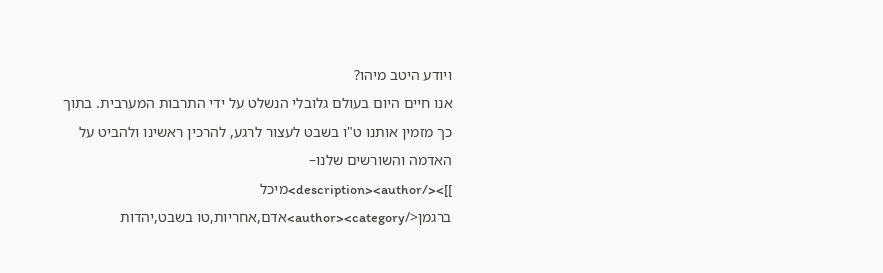ויודע היטב מיהו?
אנו חיים היום בעולם גלובלי הנשלט על ידי התרבות המערבית. בתוך כך מזמין אותנו ט"ו בשבט לעצור לרגע, להרכין ראשינו ולהביט על האדמה והשורשים שלנו–
]]></description><author>מיכל ברגמן</author><category>אדם,אחריות,טו בשבט,יהדות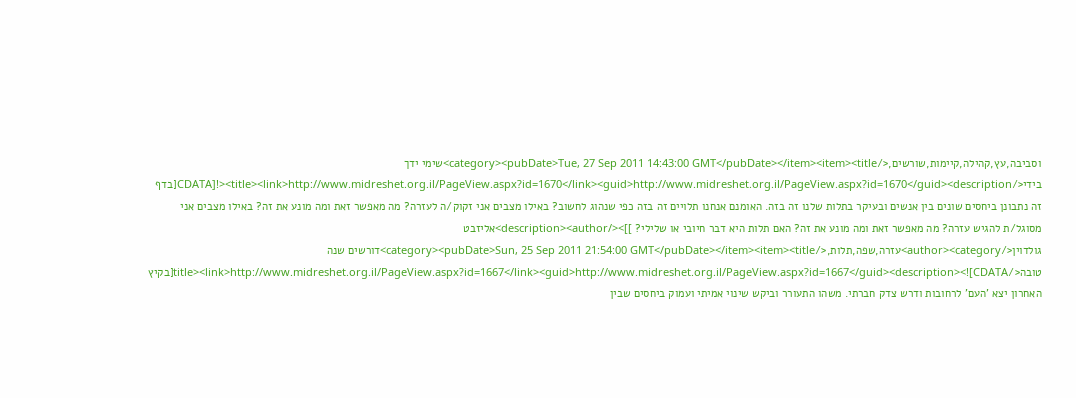וסביבה,עץ,קהילה,קיימות,שורשים,</category><pubDate>Tue, 27 Sep 2011 14:43:00 GMT</pubDate></item><item><title>שימי ידך בידי</title><link>http://www.midreshet.org.il/PageView.aspx?id=1670</link><guid>http://www.midreshet.org.il/PageView.aspx?id=1670</guid><description><![CDATA[בדף זה נתבונן ביחסים שונים בין אנשים ובעיקר בתלות שלנו זה בזה. האומנם אנחנו תלויים זה בזה כפי שנהוג לחשוב? באילו מצבים אני זקוק/ה לעזרה? מה מאפשר זאת ומה מונע את זה? באילו מצבים אני מסוגל/ת להגיש עזרה? מה מאפשר זאת ומה מונע את זה? האם תלות היא דבר חיובי או שלילי? ]]></description><author>אליזבט גולדוין</author><category>עזרה,שפה,תלות,</category><pubDate>Sun, 25 Sep 2011 21:54:00 GMT</pubDate></item><item><title>דורשים שנה טובה</title><link>http://www.midreshet.org.il/PageView.aspx?id=1667</link><guid>http://www.midreshet.org.il/PageView.aspx?id=1667</guid><description><![CDATA[בקיץ האחרון יצא 'העם' לרחובות ודרש צדק חברתי. משהו התעורר וביקש שינוי אמיתי ועמוק ביחסים שבין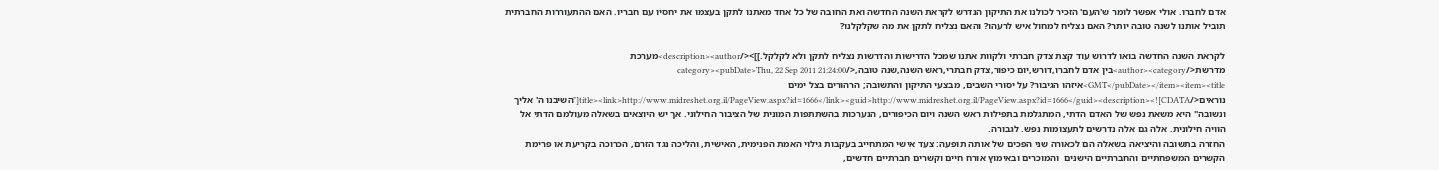אדם לחברו. אולי אפשר לומר ש'העם' הזכיר לכולנו את התיקון הנדרש לקראת השנה החדשה ואת החובה של כל אחד מאתנו לתקן בעצמו את יחסיו עם חבריו. האם ההתעוררות החברתית תוביל אותנו לשנה טובה יותר? האם נצליח למחול איש לרעהו? והאם נצליח לתקן את מה שקלקלנו?

לקראת השנה החדשה בואו לדרוש עוד קצת צדק חברתי ולקוות אתנו שמכל הדרישות והדרשות נצליח לתקן ולא לקלקל.]]></description><author>מערכת  מדרשת</author><category>בין אדם לחברו,דורש,יום כיפור,צדק חבתרי,ראש השנה,שנה טובה,</category><pubDate>Thu, 22 Sep 2011 21:24:00 GMT</pubDate></item><item><title>איזהו הגיבור? על יסורי השבים, מבצעי התיקון והתשובה; הרהורים בצל ימים נוראים</title><link>http://www.midreshet.org.il/PageView.aspx?id=1666</link><guid>http://www.midreshet.org.il/PageView.aspx?id=1666</guid><description><![CDATA["השיבנו ה' אליך ונשובה" היא משאת נפש של האדם הדתי, המתגלמת בתפילות ראש השנה ויום הכיפורים, הנערכות בהשתתפות המונית של הציבור החילוני. אך יש היוצאים בשאלה מעולמם הדתי אל הוויה חילונית. אלה גם אלה נדרשים לתעצומות נפש. לגבורה.
החזרה בתשובה והיציאה בשאלה הם לכאורה שני הפכים של אותה תופעה: צעד אישי המתחייב בעקבות גילוי האמת הפנימית, האישית, והליכה נגד הזרם, הכרוכה בקריעת או פרימת הקשרים המשפחתיים והחברתיים הישנים  והמוכרים ובאימוץ אורח חיים וקשרים חברתיים חדשים,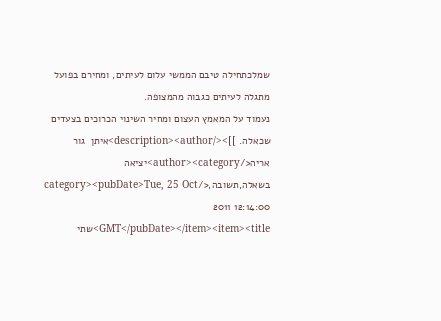שמלכתחילה טיבם הממשי עלום לעיתים, ומחירם בפועל מתגלה לעיתים כגבוה מהמצופה.
נעמוד על המאמץ העצום ומחיר השינוי הכרוכים בצעדים שכאלה. ]]></description><author>איתן  גור אריה</author><category>יציאה בשאלה,תשובה,</category><pubDate>Tue, 25 Oct 2011 12:14:00 GMT</pubDate></item><item><title>שתי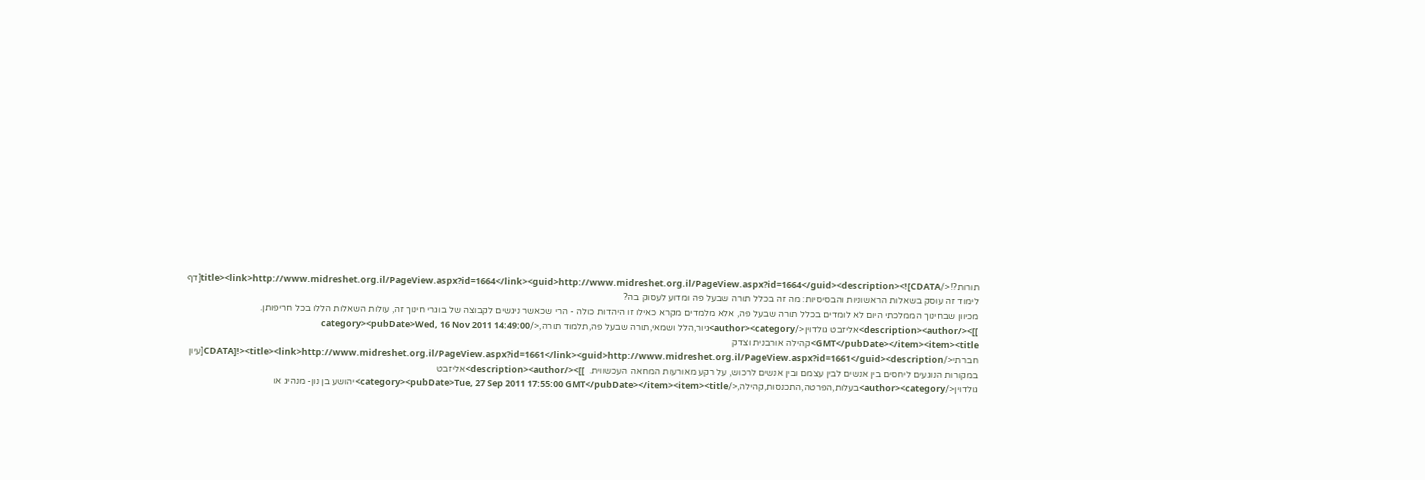תורות?!</title><link>http://www.midreshet.org.il/PageView.aspx?id=1664</link><guid>http://www.midreshet.org.il/PageView.aspx?id=1664</guid><description><![CDATA[דף לימוד זה עוסק בשאלות הראשוניות והבסיסיות: מה זה בכלל תורה שבעל פה ומדוע לעסוק בה?
מכיוון שבחינוך הממלכתי היום לא לומדים בכלל תורה שבעל פה, אלא מלמדים מקרא כאילו זו היהדות כולה - הרי שכאשר ניגשים לקבוצה של בוגרי חינוך זה, עולות השאלות הללו בכל חריפותן. ]]></description><author>אליזבט גולדוין</author><category>גיור,הלל ושמאי,תורה שבעל פה,תלמוד תורה,</category><pubDate>Wed, 16 Nov 2011 14:49:00 GMT</pubDate></item><item><title>קהילה אורבנית וצדק חברתי</title><link>http://www.midreshet.org.il/PageView.aspx?id=1661</link><guid>http://www.midreshet.org.il/PageView.aspx?id=1661</guid><description><![CDATA[עיון במקורות הנוגעים ליחסים בין אנשים לבין עצמם ובין אנשים לרכוש, על רקע מאורעות המחאה העכשווית.  ]]></description><author>אליזבט גולדוין</author><category>בעלות,הפרטה,התכנסות,קהילה,</category><pubDate>Tue, 27 Sep 2011 17:55:00 GMT</pubDate></item><item><title>יהושע בן נון- מנהיג או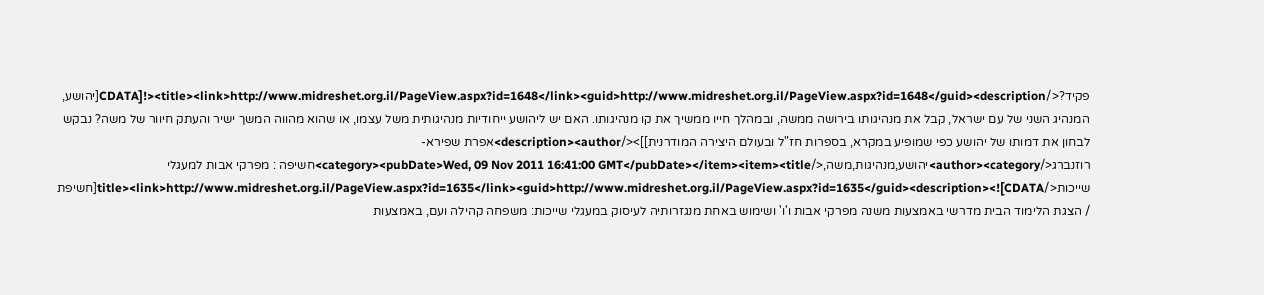פקיד?</title><link>http://www.midreshet.org.il/PageView.aspx?id=1648</link><guid>http://www.midreshet.org.il/PageView.aspx?id=1648</guid><description><![CDATA[יהושע, המנהיג השני של עם ישראל, קבל את מנהיגותו בירושה ממשה, ובמהלך חייו ממשיך את קו מנהיגותו. האם יש ליהושע ייחודיות מנהיגותית משל עצמו, או שהוא מהווה המשך ישיר והעתק חיוור של משה? נבקש לבחון את דמותו של יהושע כפי שמופיע במקרא, בספרות חז"ל ובעולם היצירה המודרנית]]></description><author>אפרת שפירא-רוזנברג</author><category>יהושע,מנהיגות,משה,</category><pubDate>Wed, 09 Nov 2011 16:41:00 GMT</pubDate></item><item><title>חשיפה : מפרקי אבות למעגלי שייכות</title><link>http://www.midreshet.org.il/PageView.aspx?id=1635</link><guid>http://www.midreshet.org.il/PageView.aspx?id=1635</guid><description><![CDATA[חשיפת / הצגת הלימוד הבית מדרשי באמצעות משנה מפרקי אבות ו'ו' ושימוש באחת מנגזרותיה לעיסוק במעגלי שייכות: משפחה קהילה ועם, באמצעות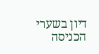דיון בשערי הכניסה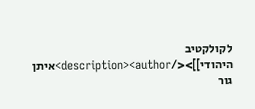לקולקטיב היהודי]]></description><author>איתן  גור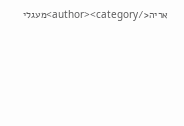אריה</author><category>מעגלי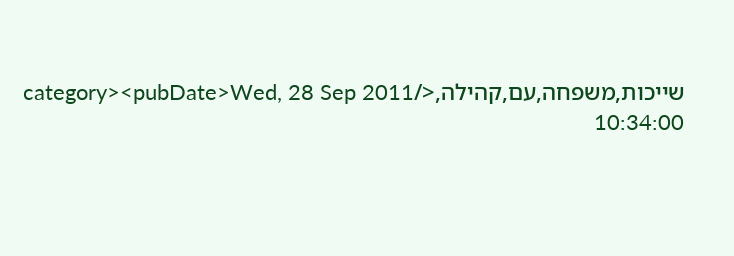שייכות,משפחה,עם,קהילה,</category><pubDate>Wed, 28 Sep 2011 10:34:00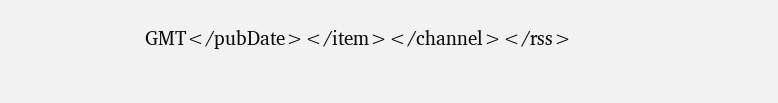GMT</pubDate></item></channel></rss>